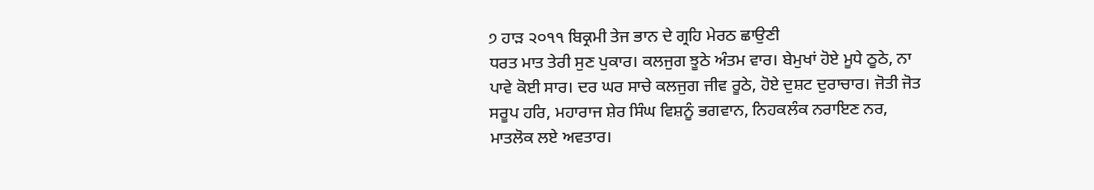੭ ਹਾੜ ੨੦੧੧ ਬਿਕ੍ਰਮੀ ਤੇਜ ਭਾਨ ਦੇ ਗ੍ਰਹਿ ਮੇਰਠ ਛਾਉਣੀ
ਧਰਤ ਮਾਤ ਤੇਰੀ ਸੁਣ ਪੁਕਾਰ। ਕਲਜੁਗ ਝੂਠੇ ਅੰਤਮ ਵਾਰ। ਬੇਮੁਖਾਂ ਹੋਏ ਮੂਧੇ ਠੂਠੇ, ਨਾ ਪਾਵੇ ਕੋਈ ਸਾਰ। ਦਰ ਘਰ ਸਾਚੇ ਕਲਜੁਗ ਜੀਵ ਰੂਠੇ, ਹੋਏ ਦੁਸ਼ਟ ਦੁਰਾਚਾਰ। ਜੋਤੀ ਜੋਤ ਸਰੂਪ ਹਰਿ, ਮਹਾਰਾਜ ਸ਼ੇਰ ਸਿੰਘ ਵਿਸ਼ਨੂੰ ਭਗਵਾਨ, ਨਿਹਕਲੰਕ ਨਰਾਇਣ ਨਰ, ਮਾਤਲੋਕ ਲਏ ਅਵਤਾਰ।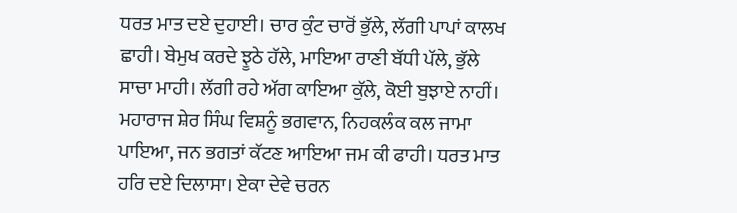ਧਰਤ ਮਾਤ ਦਏ ਦੁਹਾਈ। ਚਾਰ ਕੁੰਟ ਚਾਰੋਂ ਭੁੱਲੇ, ਲੱਗੀ ਪਾਪਾਂ ਕਾਲਖ ਛਾਹੀ। ਬੇਮੁਖ ਕਰਦੇ ਝੂਠੇ ਹੱਲੇ, ਮਾਇਆ ਰਾਣੀ ਬੱਧੀ ਪੱਲੇ, ਭੁੱਲੇ ਸਾਚਾ ਮਾਹੀ। ਲੱਗੀ ਰਹੇ ਅੱਗ ਕਾਇਆ ਕੁੱਲੇ, ਕੋਈ ਬੁਝਾਏ ਨਾਹੀਂ। ਮਹਾਰਾਜ ਸ਼ੇਰ ਸਿੰਘ ਵਿਸ਼ਨੂੰ ਭਗਵਾਨ, ਨਿਹਕਲੰਕ ਕਲ ਜਾਮਾ ਪਾਇਆ, ਜਨ ਭਗਤਾਂ ਕੱਟਣ ਆਇਆ ਜਮ ਕੀ ਫਾਹੀ। ਧਰਤ ਮਾਤ ਹਰਿ ਦਏ ਦਿਲਾਸਾ। ਏਕਾ ਦੇਵੇ ਚਰਨ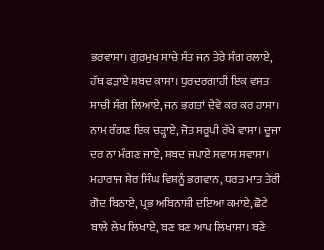ਭਰਵਾਸਾ। ਗੁਰਮੁਖ ਸਾਚੇ ਸੰਤ ਜਨ ਤੇਰੇ ਸੰਗ ਰਲਾਏ, ਹੱਥ ਫੜਾਏ ਸ਼ਬਦ ਕਾਸਾ। ਧੁਰਦਰਗਾਹੀ ਇਕ ਵਸਤ ਸਾਚੀ ਸੰਗ ਲਿਆਏ, ਜਨ ਭਗਤਾਂ ਦੇਵੇ ਕਰ ਕਰ ਹਾਸਾ। ਨਾਮ ਰੰਗਣ ਇਕ ਚੜ੍ਹਾਏ, ਜੋਤ ਸਰੂਪੀ ਰੱਖੇ ਵਾਸਾ। ਦੂਜਾ ਦਰ ਨਾ ਮੰਗਣ ਜਾਏ, ਸ਼ਬਦ ਜਪਾਏ ਸਵਾਸ ਸਵਾਸਾ। ਮਹਾਰਾਜ ਸ਼ੇਰ ਸਿੰਘ ਵਿਸ਼ਨੂੰ ਭਗਵਾਨ, ਧਰਤ ਮਾਤ ਤੇਰੀ ਗੋਦ ਬਿਠਾਏ, ਪ੍ਰਭ ਅਬਿਨਾਸ਼ੀ ਦਇਆ ਕਮਾਏ, ਛੋਟੇ ਬਾਲੇ ਲੇਖ ਲਿਖਾਏ, ਬਣ ਬਣ ਆਪ ਲਿਖਾਸਾ। ਬਣੇ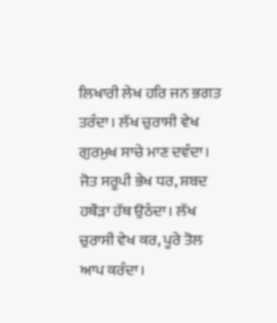ਲਿਖਾਰੀ ਲੇਖ ਹਰਿ ਜਨ ਭਗਤ ਤਰੰਦਾ। ਲੱਖ ਚੁਰਾਸੀ ਵੇਖ ਗੁਰਮੁਖ ਸਾਚੇ ਮਾਣ ਦਵੰਦਾ। ਜੋਤ ਸਰੂਪੀ ਭੇਖ ਧਰ, ਸ਼ਬਦ ਹਥੌੜਾ ਹੱਥ ਉਠੰਦਾ। ਲੱਖ ਚੁਰਾਸੀ ਵੇਖ ਕਰ, ਪੂਰੇ ਤੋਲ ਆਪ ਕਰੰਦਾ।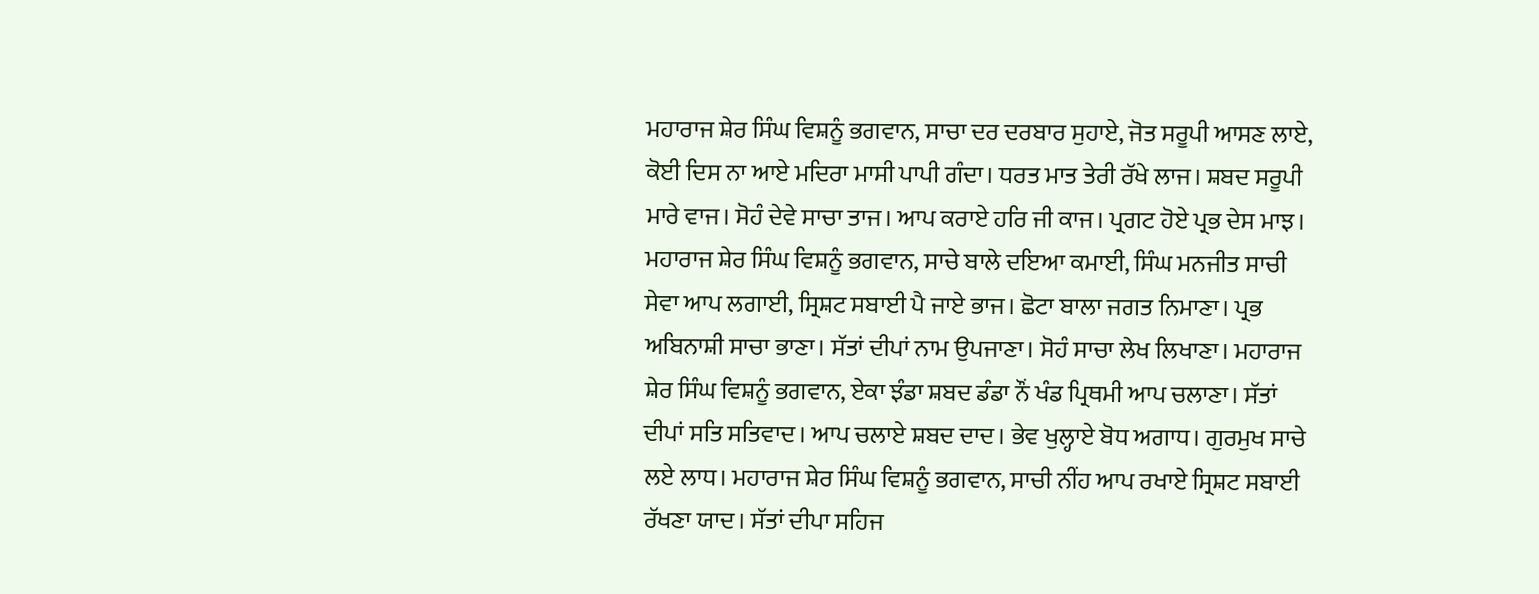ਮਹਾਰਾਜ ਸ਼ੇਰ ਸਿੰਘ ਵਿਸ਼ਨੂੰ ਭਗਵਾਨ, ਸਾਚਾ ਦਰ ਦਰਬਾਰ ਸੁਹਾਏ, ਜੋਤ ਸਰੂਪੀ ਆਸਣ ਲਾਏ, ਕੋਈ ਦਿਸ ਨਾ ਆਏ ਮਦਿਰਾ ਮਾਸੀ ਪਾਪੀ ਗੰਦਾ। ਧਰਤ ਮਾਤ ਤੇਰੀ ਰੱਖੇ ਲਾਜ। ਸ਼ਬਦ ਸਰੂਪੀ ਮਾਰੇ ਵਾਜ। ਸੋਹੰ ਦੇਵੇ ਸਾਚਾ ਤਾਜ। ਆਪ ਕਰਾਏ ਹਰਿ ਜੀ ਕਾਜ। ਪ੍ਰਗਟ ਹੋਏ ਪ੍ਰਭ ਦੇਸ ਮਾਝ। ਮਹਾਰਾਜ ਸ਼ੇਰ ਸਿੰਘ ਵਿਸ਼ਨੂੰ ਭਗਵਾਨ, ਸਾਚੇ ਬਾਲੇ ਦਇਆ ਕਮਾਈ, ਸਿੰਘ ਮਨਜੀਤ ਸਾਚੀ ਸੇਵਾ ਆਪ ਲਗਾਈ, ਸ੍ਰਿਸ਼ਟ ਸਬਾਈ ਪੈ ਜਾਏ ਭਾਜ। ਛੋਟਾ ਬਾਲਾ ਜਗਤ ਨਿਮਾਣਾ। ਪ੍ਰਭ ਅਬਿਨਾਸ਼ੀ ਸਾਚਾ ਭਾਣਾ। ਸੱਤਾਂ ਦੀਪਾਂ ਨਾਮ ਉਪਜਾਣਾ। ਸੋਹੰ ਸਾਚਾ ਲੇਖ ਲਿਖਾਣਾ। ਮਹਾਰਾਜ ਸ਼ੇਰ ਸਿੰਘ ਵਿਸ਼ਨੂੰ ਭਗਵਾਨ, ਏਕਾ ਝੰਡਾ ਸ਼ਬਦ ਡੰਡਾ ਨੌਂ ਖੰਡ ਪ੍ਰਿਥਮੀ ਆਪ ਚਲਾਣਾ। ਸੱਤਾਂ ਦੀਪਾਂ ਸਤਿ ਸਤਿਵਾਦ। ਆਪ ਚਲਾਏ ਸ਼ਬਦ ਦਾਦ। ਭੇਵ ਖੁਲ੍ਹਾਏ ਬੋਧ ਅਗਾਧ। ਗੁਰਮੁਖ ਸਾਚੇ ਲਏ ਲਾਧ। ਮਹਾਰਾਜ ਸ਼ੇਰ ਸਿੰਘ ਵਿਸ਼ਨੂੰ ਭਗਵਾਨ, ਸਾਚੀ ਨੀਂਹ ਆਪ ਰਖਾਏ ਸ੍ਰਿਸ਼ਟ ਸਬਾਈ ਰੱਖਣਾ ਯਾਦ। ਸੱਤਾਂ ਦੀਪਾ ਸਹਿਜ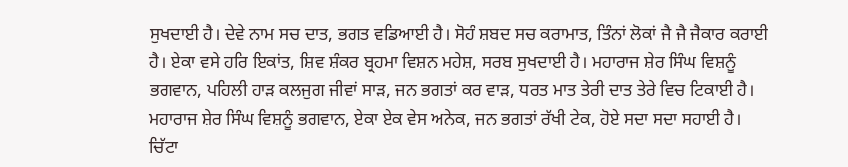ਸੁਖਦਾਈ ਹੈ। ਦੇਵੇ ਨਾਮ ਸਚ ਦਾਤ, ਭਗਤ ਵਡਿਆਈ ਹੈ। ਸੋਹੰ ਸ਼ਬਦ ਸਚ ਕਰਾਮਾਤ, ਤਿੰਨਾਂ ਲੋਕਾਂ ਜੈ ਜੈ ਜੈਕਾਰ ਕਰਾਈ ਹੈ। ਏਕਾ ਵਸੇ ਹਰਿ ਇਕਾਂਤ, ਸ਼ਿਵ ਸ਼ੰਕਰ ਬ੍ਰਹਮਾ ਵਿਸ਼ਨ ਮਹੇਸ਼, ਸਰਬ ਸੁਖਦਾਈ ਹੈ। ਮਹਾਰਾਜ ਸ਼ੇਰ ਸਿੰਘ ਵਿਸ਼ਨੂੰ ਭਗਵਾਨ, ਪਹਿਲੀ ਹਾੜ ਕਲਜੁਗ ਜੀਵਾਂ ਸਾੜ, ਜਨ ਭਗਤਾਂ ਕਰ ਵਾੜ, ਧਰਤ ਮਾਤ ਤੇਰੀ ਦਾਤ ਤੇਰੇ ਵਿਚ ਟਿਕਾਈ ਹੈ। ਮਹਾਰਾਜ ਸ਼ੇਰ ਸਿੰਘ ਵਿਸ਼ਨੂੰ ਭਗਵਾਨ, ਏਕਾ ਏਕ ਵੇਸ ਅਨੇਕ, ਜਨ ਭਗਤਾਂ ਰੱਖੀ ਟੇਕ, ਹੋਏ ਸਦਾ ਸਦਾ ਸਹਾਈ ਹੈ। ਚਿੱਟਾ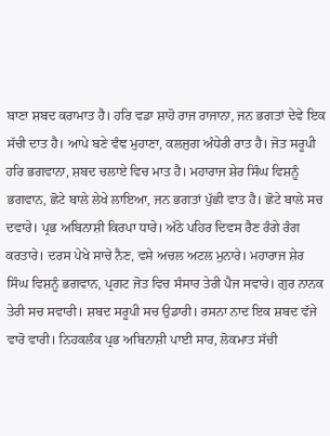ਬਾਣਾ ਸ਼ਬਦ ਕਰਾਮਾਤ ਹੈ। ਹਰਿ ਵਡਾ ਸ਼ਾਹੋ ਰਾਜ ਰਾਜਾਨਾ, ਜਨ ਭਗਤਾਂ ਦੇਵੇ ਇਕ ਸੱਚੀ ਦਾਤ ਹੈ। ਆਪੇ ਬਣੇ ਵੰਞ ਮੁਹਾਣਾ, ਕਲਜੁਗ ਅੰਧੇਰੀ ਰਾਤ ਹੈ। ਜੋਤ ਸਰੂਪੀ ਹਰਿ ਭਗਵਾਨਾ, ਸ਼ਬਦ ਚਲਾਏ ਵਿਚ ਮਾਤ ਹੈ। ਮਹਾਰਾਜ ਸ਼ੇਰ ਸਿੰਘ ਵਿਸ਼ਨੂੰ ਭਗਵਾਨ, ਛੋਟੇ ਬਾਲੇ ਲੇਖੇ ਲਾਇਆ, ਜਨ ਭਗਤਾਂ ਪੁੱਛੀ ਵਾਤ ਹੈ। ਛੋਟੇ ਬਾਲੇ ਸਚ ਦਵਾਰੇ। ਪ੍ਰਭ ਅਬਿਨਾਸ਼ੀ ਕਿਰਪਾ ਧਾਰੇ। ਅੱਠੇ ਪਹਿਰ ਦਿਵਸ ਰੈਣ ਰੰਗੇ ਰੰਗ ਕਰਤਾਰੇ। ਦਰਸ ਪੇਖੇ ਸਾਚੇ ਨੈਣ, ਵਸੇ ਅਚਲ ਅਟਲ ਮੁਨਾਰੇ। ਮਹਾਰਾਜ ਸ਼ੇਰ ਸਿੰਘ ਵਿਸ਼ਨੂੰ ਭਗਵਾਨ, ਪ੍ਰਗਟ ਜੋਤ ਵਿਚ ਸੰਸਾਰ ਤੇਰੀ ਪੈਜ ਸਵਾਰੇ। ਗੁਰ ਨਾਨਕ ਤੇਰੀ ਸਚ ਸਵਾਰੀ। ਸ਼ਬਦ ਸਰੂਪੀ ਸਚ ਉਡਾਰੀ। ਰਸਨਾ ਨਾਦ ਇਕ ਸ਼ਬਦ ਵੱਜੇ ਵਾਰੋ ਵਾਰੀ। ਨਿਹਕਲੰਕ ਪ੍ਰਭ ਅਬਿਨਾਸ਼ੀ ਪਾਈ ਸਾਰ, ਲੋਕਮਾਤ ਸੱਚੀ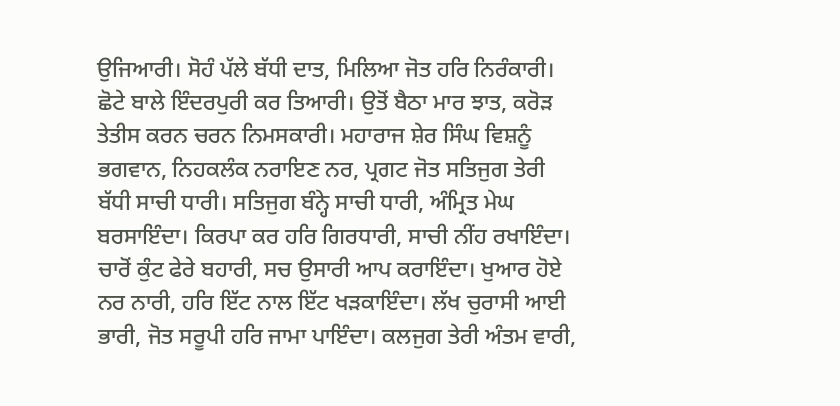ਉਜਿਆਰੀ। ਸੋਹੰ ਪੱਲੇ ਬੱਧੀ ਦਾਤ, ਮਿਲਿਆ ਜੋਤ ਹਰਿ ਨਿਰੰਕਾਰੀ। ਛੋਟੇ ਬਾਲੇ ਇੰਦਰਪੁਰੀ ਕਰ ਤਿਆਰੀ। ਉਤੋਂ ਬੈਠਾ ਮਾਰ ਝਾਤ, ਕਰੋੜ ਤੇਤੀਸ ਕਰਨ ਚਰਨ ਨਿਮਸਕਾਰੀ। ਮਹਾਰਾਜ ਸ਼ੇਰ ਸਿੰਘ ਵਿਸ਼ਨੂੰ ਭਗਵਾਨ, ਨਿਹਕਲੰਕ ਨਰਾਇਣ ਨਰ, ਪ੍ਰਗਟ ਜੋਤ ਸਤਿਜੁਗ ਤੇਰੀ ਬੱਧੀ ਸਾਚੀ ਧਾਰੀ। ਸਤਿਜੁਗ ਬੰਨ੍ਹੇ ਸਾਚੀ ਧਾਰੀ, ਅੰਮ੍ਰਿਤ ਮੇਘ ਬਰਸਾਇੰਦਾ। ਕਿਰਪਾ ਕਰ ਹਰਿ ਗਿਰਧਾਰੀ, ਸਾਚੀ ਨੀਂਹ ਰਖਾਇੰਦਾ। ਚਾਰੋਂ ਕੁੰਟ ਫੇਰੇ ਬਹਾਰੀ, ਸਚ ਉਸਾਰੀ ਆਪ ਕਰਾਇੰਦਾ। ਖੁਆਰ ਹੋਏ ਨਰ ਨਾਰੀ, ਹਰਿ ਇੱਟ ਨਾਲ ਇੱਟ ਖੜਕਾਇੰਦਾ। ਲੱਖ ਚੁਰਾਸੀ ਆਈ ਭਾਰੀ, ਜੋਤ ਸਰੂਪੀ ਹਰਿ ਜਾਮਾ ਪਾਇੰਦਾ। ਕਲਜੁਗ ਤੇਰੀ ਅੰਤਮ ਵਾਰੀ,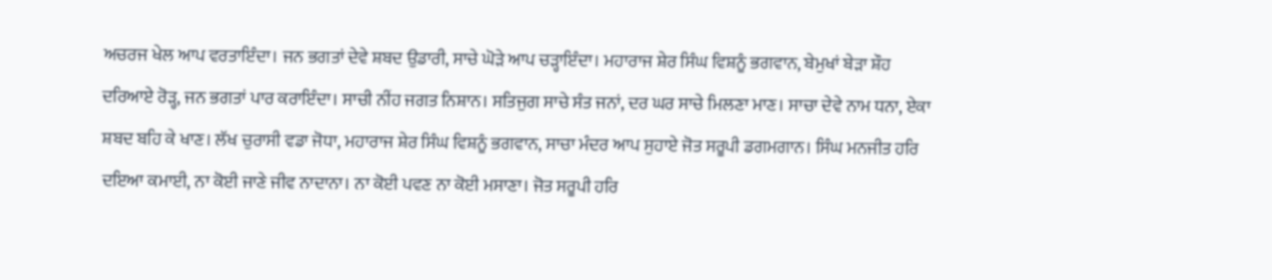ਅਚਰਜ ਖੇਲ ਆਪ ਵਰਤਾਇੰਦਾ। ਜਨ ਭਗਤਾਂ ਦੇਵੇ ਸ਼ਬਦ ਉਡਾਰੀ, ਸਾਚੇ ਘੋੜੇ ਆਪ ਚੜ੍ਹਾਇੰਦਾ। ਮਹਾਰਾਜ ਸ਼ੇਰ ਸਿੰਘ ਵਿਸ਼ਨੂੰ ਭਗਵਾਨ, ਬੇਮੁਖਾਂ ਬੇੜਾ ਸ਼ੌਹ ਦਰਿਆਏ ਰੋੜ੍ਹ, ਜਨ ਭਗਤਾਂ ਪਾਰ ਕਰਾਇੰਦਾ। ਸਾਚੀ ਨੀਂਹ ਜਗਤ ਨਿਸ਼ਾਨ। ਸਤਿਜੁਗ ਸਾਚੇ ਸੰਤ ਜਨਾਂ, ਦਰ ਘਰ ਸਾਚੇ ਮਿਲਣਾ ਮਾਣ। ਸਾਚਾ ਦੇਵੇ ਨਾਮ ਧਨਾ, ਏਕਾ ਸ਼ਬਦ ਬਹਿ ਕੇ ਖਾਣ। ਲੱਖ ਚੁਰਾਸੀ ਵਡਾ ਜੋਧਾ, ਮਹਾਰਾਜ ਸ਼ੇਰ ਸਿੰਘ ਵਿਸ਼ਨੂੰ ਭਗਵਾਨ, ਸਾਚਾ ਮੰਦਰ ਆਪ ਸੁਹਾਏ ਜੋਤ ਸਰੂਪੀ ਡਗਮਗਾਨ। ਸਿੰਘ ਮਨਜੀਤ ਹਰਿ ਦਇਆ ਕਮਾਈ, ਨਾ ਕੋਈ ਜਾਣੇ ਜੀਵ ਨਾਦਾਨਾ। ਨਾ ਕੋਈ ਪਵਣ ਨਾ ਕੋਈ ਮਸਾਣਾ। ਜੋਤ ਸਰੂਪੀ ਹਰਿ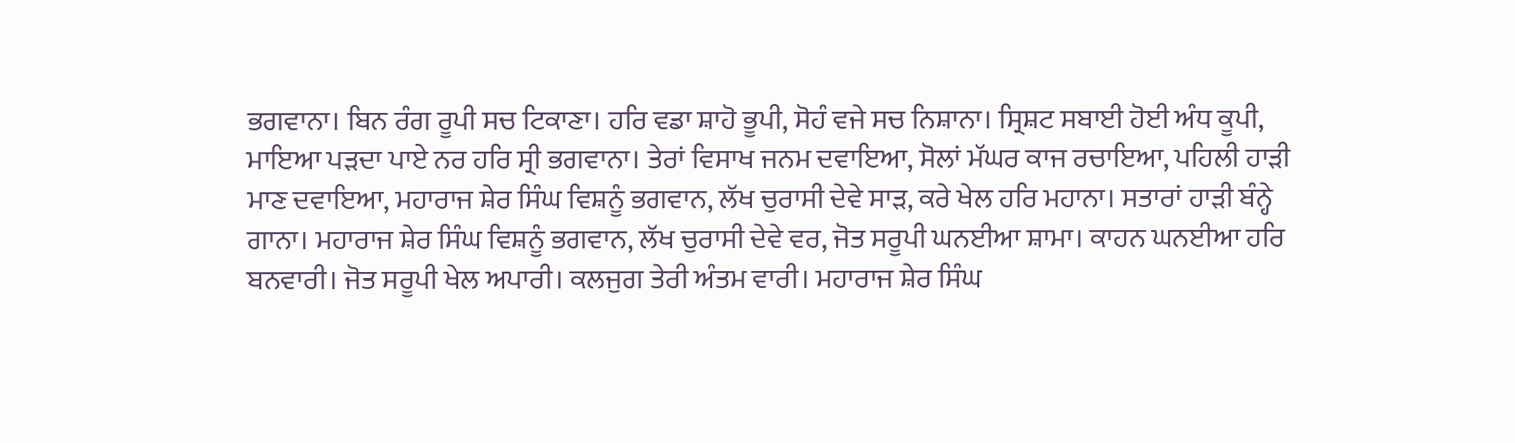ਭਗਵਾਨਾ। ਬਿਨ ਰੰਗ ਰੂਪੀ ਸਚ ਟਿਕਾਣਾ। ਹਰਿ ਵਡਾ ਸ਼ਾਹੋ ਭੂਪੀ, ਸੋਹੰ ਵਜੇ ਸਚ ਨਿਸ਼ਾਨਾ। ਸ੍ਰਿਸ਼ਟ ਸਬਾਈ ਹੋਈ ਅੰਧ ਕੂਪੀ, ਮਾਇਆ ਪੜਦਾ ਪਾਏ ਨਰ ਹਰਿ ਸ੍ਰੀ ਭਗਵਾਨਾ। ਤੇਰਾਂ ਵਿਸਾਖ ਜਨਮ ਦਵਾਇਆ, ਸੋਲਾਂ ਮੱਘਰ ਕਾਜ ਰਚਾਇਆ, ਪਹਿਲੀ ਹਾੜੀ ਮਾਣ ਦਵਾਇਆ, ਮਹਾਰਾਜ ਸ਼ੇਰ ਸਿੰਘ ਵਿਸ਼ਨੂੰ ਭਗਵਾਨ, ਲੱਖ ਚੁਰਾਸੀ ਦੇਵੇ ਸਾੜ, ਕਰੇ ਖੇਲ ਹਰਿ ਮਹਾਨਾ। ਸਤਾਰਾਂ ਹਾੜੀ ਬੰਨ੍ਹੇ ਗਾਨਾ। ਮਹਾਰਾਜ ਸ਼ੇਰ ਸਿੰਘ ਵਿਸ਼ਨੂੰ ਭਗਵਾਨ, ਲੱਖ ਚੁਰਾਸੀ ਦੇਵੇ ਵਰ, ਜੋਤ ਸਰੂਪੀ ਘਨਈਆ ਸ਼ਾਮਾ। ਕਾਹਨ ਘਨਈਆ ਹਰਿ ਬਨਵਾਰੀ। ਜੋਤ ਸਰੂਪੀ ਖੇਲ ਅਪਾਰੀ। ਕਲਜੁਗ ਤੇਰੀ ਅੰਤਮ ਵਾਰੀ। ਮਹਾਰਾਜ ਸ਼ੇਰ ਸਿੰਘ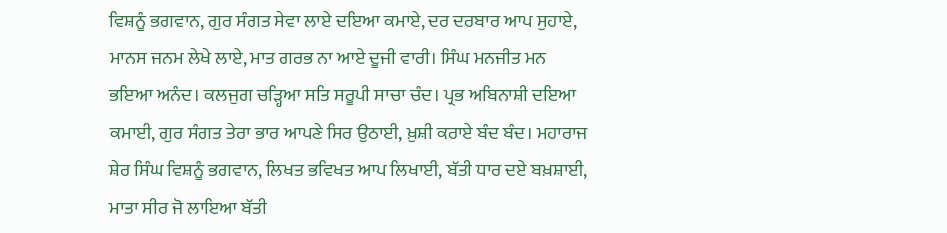ਵਿਸ਼ਨੂੰ ਭਗਵਾਨ, ਗੁਰ ਸੰਗਤ ਸੇਵਾ ਲਾਏ ਦਇਆ ਕਮਾਏ, ਦਰ ਦਰਬਾਰ ਆਪ ਸੁਹਾਏ, ਮਾਨਸ ਜਨਮ ਲੇਖੇ ਲਾਏ, ਮਾਤ ਗਰਭ ਨਾ ਆਏ ਦੂਜੀ ਵਾਰੀ। ਸਿੰਘ ਮਨਜੀਤ ਮਨ ਭਇਆ ਅਨੰਦ। ਕਲਜੁਗ ਚੜ੍ਹਿਆ ਸਤਿ ਸਰੂਪੀ ਸਾਚਾ ਚੰਦ। ਪ੍ਰਭ ਅਬਿਨਾਸ਼ੀ ਦਇਆ ਕਮਾਈ, ਗੁਰ ਸੰਗਤ ਤੇਰਾ ਭਾਰ ਆਪਣੇ ਸਿਰ ਉਠਾਈ, ਖ਼ੁਸ਼ੀ ਕਰਾਏ ਬੰਦ ਬੰਦ। ਮਹਾਰਾਜ ਸ਼ੇਰ ਸਿੰਘ ਵਿਸ਼ਨੂੰ ਭਗਵਾਨ, ਲਿਖਤ ਭਵਿਖਤ ਆਪ ਲਿਖਾਈ, ਬੱਤੀ ਧਾਰ ਦਏ ਬਖ਼ਸ਼ਾਈ, ਮਾਤਾ ਸੀਰ ਜੋ ਲਾਇਆ ਬੱਤੀ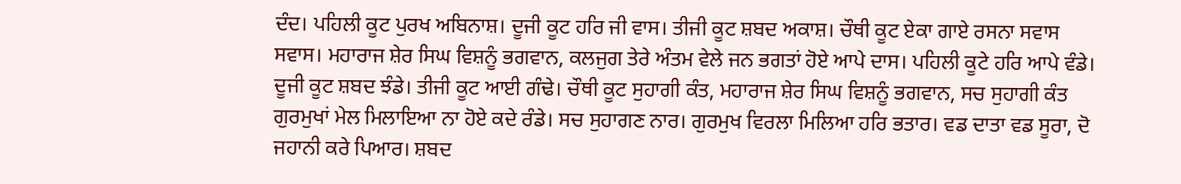ਦੰਦ। ਪਹਿਲੀ ਕੂਟ ਪੁਰਖ ਅਬਿਨਾਸ਼। ਦੂਜੀ ਕੂਟ ਹਰਿ ਜੀ ਵਾਸ। ਤੀਜੀ ਕੂਟ ਸ਼ਬਦ ਅਕਾਸ਼। ਚੌਥੀ ਕੂਟ ਏਕਾ ਗਾਏ ਰਸਨਾ ਸਵਾਸ ਸਵਾਸ। ਮਹਾਰਾਜ ਸ਼ੇਰ ਸਿਘ ਵਿਸ਼ਨੂੰ ਭਗਵਾਨ, ਕਲਜੁਗ ਤੇਰੇ ਅੰਤਮ ਵੇਲੇ ਜਨ ਭਗਤਾਂ ਹੋਏ ਆਪੇ ਦਾਸ। ਪਹਿਲੀ ਕੂਟੇ ਹਰਿ ਆਪੇ ਵੰਡੇ। ਦੂਜੀ ਕੂਟ ਸ਼ਬਦ ਝੰਡੇ। ਤੀਜੀ ਕੂਟ ਆਈ ਗੰਢੇ। ਚੌਥੀ ਕੂਟ ਸੁਹਾਗੀ ਕੰਤ, ਮਹਾਰਾਜ ਸ਼ੇਰ ਸਿਘ ਵਿਸ਼ਨੂੰ ਭਗਵਾਨ, ਸਚ ਸੁਹਾਗੀ ਕੰਤ ਗੁਰਮੁਖਾਂ ਮੇਲ ਮਿਲਾਇਆ ਨਾ ਹੋਏ ਕਦੇ ਰੰਡੇ। ਸਚ ਸੁਹਾਗਣ ਨਾਰ। ਗੁਰਮੁਖ ਵਿਰਲਾ ਮਿਲਿਆ ਹਰਿ ਭਤਾਰ। ਵਡ ਦਾਤਾ ਵਡ ਸੂਰਾ, ਦੋ ਜਹਾਨੀ ਕਰੇ ਪਿਆਰ। ਸ਼ਬਦ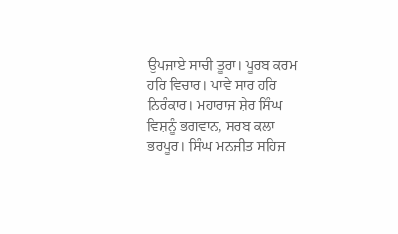ਉਪਜਾਏ ਸਾਚੀ ਤੂਰਾ। ਪੂਰਬ ਕਰਮ ਹਰਿ ਵਿਚਾਰ। ਪਾਵੇ ਸਾਰ ਹਰਿ ਨਿਰੰਕਾਰ। ਮਹਾਰਾਜ ਸ਼ੇਰ ਸਿੰਘ ਵਿਸ਼ਨੂੰ ਭਗਵਾਨ, ਸਰਬ ਕਲਾ ਭਰਪੂਰ। ਸਿੰਘ ਮਨਜੀਤ ਸਹਿਜ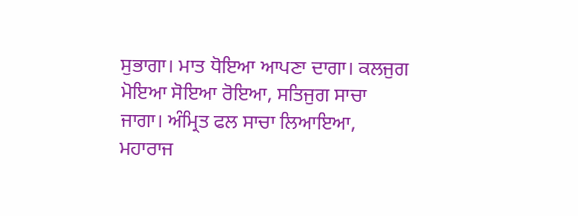ਸੁਭਾਗਾ। ਮਾਤ ਧੋਇਆ ਆਪਣਾ ਦਾਗਾ। ਕਲਜੁਗ ਮੋਇਆ ਸੋਇਆ ਰੋਇਆ, ਸਤਿਜੁਗ ਸਾਚਾ ਜਾਗਾ। ਅੰਮ੍ਰਿਤ ਫਲ ਸਾਚਾ ਲਿਆਇਆ, ਮਹਾਰਾਜ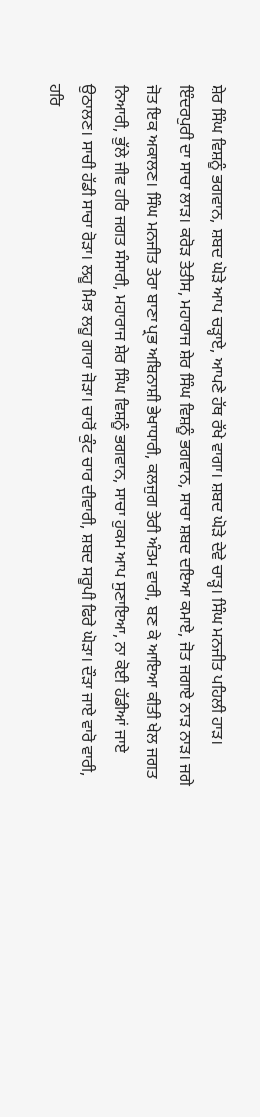ਸ਼ੇਰ ਸਿੰਘ ਵਿਸ਼ਨੂੰ ਭਗਵਾਨ, ਸ਼ਬਦ ਘੋੜੇ ਆਪ ਚੜ੍ਹਾਏ, ਆਪਣੇ ਹੱਥ ਰੱਖੇ ਵਾਗਾ। ਸ਼ਬਦ ਘੋੜੇ ਦੇਵੇ ਚਾੜ੍ਹ। ਸਿੰਘ ਮਨਜੀਤ ਪਹਿਲੀ ਹਾੜ। ਇੰਦਰਪੁਰੀ ਦਾ ਸਾਚਾ ਲਾੜ। ਕਰੋੜ ਤੇਤੀਸ, ਮਹਾਰਾਜ ਸ਼ੇਰ ਸਿੰਘ ਵਿਸ਼ਨੂੰ ਭਗਵਾਨ, ਸਾਚਾ ਸ਼ਬਦ ਦਇਆ ਕਮਾਏ, ਜੋਤ ਜਗਾਏ ਨਾੜ ਨਾੜ। ਜਗੇ ਜੋਤ ਇਕ ਅਕਾਲਣ। ਸਿੰਘ ਮਨਜੀਤ ਤੇਰਾ ਬਾਣਾ ਪ੍ਰਭ ਅਬਿਨਾਸ਼ੀ ਭੇਖਾਧਾਰੀ, ਕਲਜੁਗ ਤੇਰੀ ਅੰਤਮ ਵਾਰੀ, ਬਣ ਕੇ ਆਇਆ ਕੀਤੀ ਖੇਲ ਜਗਤ ਨਿਆਰੀ, ਭੁੱਲੇ ਜੀਵ ਹਰਿ ਜਗਤ ਸੰਸਾਰੀ, ਮਹਾਰਾਜ ਸ਼ੇਰ ਸਿੰਘ ਵਿਸ਼ਨੂੰ ਭਗਵਾਨ, ਸਾਚਾ ਹੁਕਮ ਆਪ ਸੁਣਾਇਆ, ਨਾ ਕੋਈ ਹੱਡੀਆਂ ਜਾਏ ਉਠਾਲਣ। ਸਾਚੀ ਹੱਡੀ ਸਾਚਾ ਰੋੜਾ। ਲਹੂ ਮਿਝ ਲਹੂ ਗਾਰਾ ਜੋੜਾ। ਚਾਰੋਂ ਕੁੰਟ ਚਾਰ ਦੀਵਾਰੀ, ਸ਼ਬਦ ਸਰੂਪੀ ਫਿਰੇ ਘੋੜਾ। ਦੌੜਾ ਜਾਏ ਵਾਰੋ ਵਾਰੀ, ਹਰਿ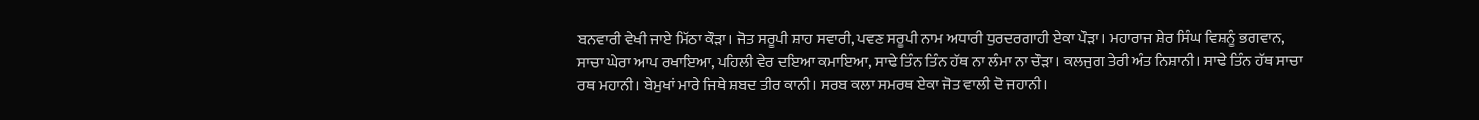ਬਨਵਾਰੀ ਵੇਖੀ ਜਾਏ ਮਿੱਠਾ ਕੌੜਾ। ਜੋਤ ਸਰੂਪੀ ਸ਼ਾਹ ਸਵਾਰੀ, ਪਵਣ ਸਰੂਪੀ ਨਾਮ ਅਧਾਰੀ ਧੁਰਦਰਗਾਹੀ ਏਕਾ ਪੌੜਾ। ਮਹਾਰਾਜ ਸ਼ੇਰ ਸਿੰਘ ਵਿਸ਼ਨੂੰ ਭਗਵਾਨ, ਸਾਚਾ ਘੇਰਾ ਆਪ ਰਖਾਇਆ, ਪਹਿਲੀ ਵੇਰ ਦਇਆ ਕਮਾਇਆ, ਸਾਢੇ ਤਿੰਨ ਤਿੰਨ ਹੱਥ ਨਾ ਲੰਮਾ ਨਾ ਚੌੜਾ। ਕਲਜੁਗ ਤੇਰੀ ਅੰਤ ਨਿਸ਼ਾਨੀ। ਸਾਢੇ ਤਿੰਨ ਹੱਥ ਸਾਚਾ ਰਥ ਮਹਾਨੀ। ਬੇਮੁਖਾਂ ਮਾਰੇ ਜਿਥੇ ਸ਼ਬਦ ਤੀਰ ਕਾਨੀ। ਸਰਬ ਕਲਾ ਸਮਰਥ ਏਕਾ ਜੋਤ ਵਾਲੀ ਦੋ ਜਹਾਨੀ।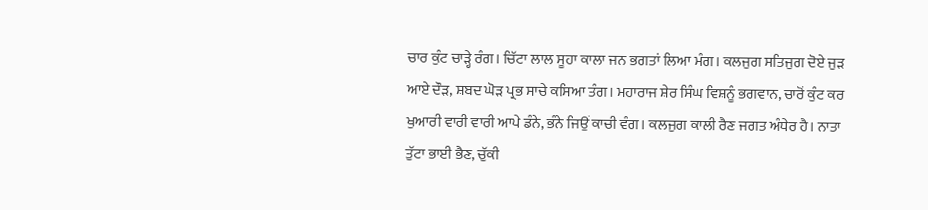ਚਾਰ ਕੁੰਟ ਚਾੜ੍ਹੇ ਰੰਗ। ਚਿੱਟਾ ਲਾਲ ਸੂਹਾ ਕਾਲਾ ਜਨ ਭਗਤਾਂ ਲਿਆ ਮੰਗ। ਕਲਜੁਗ ਸਤਿਜੁਗ ਦੋਏ ਜੁੜ ਆਏ ਦੌੜ, ਸ਼ਬਦ ਘੋੜ ਪ੍ਰਭ ਸਾਚੇ ਕਸਿਆ ਤੰਗ। ਮਹਾਰਾਜ ਸ਼ੇਰ ਸਿੰਘ ਵਿਸ਼ਨੂੰ ਭਗਵਾਨ, ਚਾਰੋਂ ਕੁੰਟ ਕਰ ਖੁਆਰੀ ਵਾਰੀ ਵਾਰੀ ਆਪੇ ਡੰਨੇ, ਭੰਨੇ ਜਿਉਂ ਕਾਚੀ ਵੰਗ। ਕਲਜੁਗ ਕਾਲੀ ਰੈਣ ਜਗਤ ਅੰਧੇਰ ਹੈ। ਨਾਤਾ ਤੁੱਟਾ ਭਾਈ ਭੈਣ, ਚੁੱਕੀ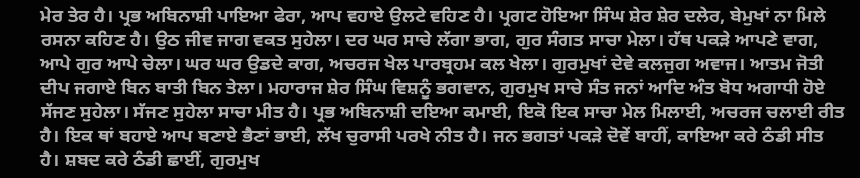ਮੇਰ ਤੇਰ ਹੈ। ਪ੍ਰਭ ਅਬਿਨਾਸ਼ੀ ਪਾਇਆ ਫੇਰਾ, ਆਪ ਵਹਾਏ ਉਲਟੇ ਵਹਿਣ ਹੈ। ਪ੍ਰਗਟ ਹੋਇਆ ਸਿੰਘ ਸ਼ੇਰ ਸ਼ੇਰ ਦਲੇਰ, ਬੇਮੁਖਾਂ ਨਾ ਮਿਲੇ ਰਸਨਾ ਕਹਿਣ ਹੈ। ਉਠ ਜੀਵ ਜਾਗ ਵਕਤ ਸੁਹੇਲਾ। ਦਰ ਘਰ ਸਾਚੇ ਲੱਗਾ ਭਾਗ, ਗੁਰ ਸੰਗਤ ਸਾਚਾ ਮੇਲਾ। ਹੱਥ ਪਕੜੇ ਆਪਣੇ ਵਾਗ, ਆਪੇ ਗੁਰ ਆਪੇ ਚੇਲਾ। ਘਰ ਘਰ ਉਡਦੇ ਕਾਗ, ਅਚਰਜ ਖੇਲ ਪਾਰਬ੍ਰਹਮ ਕਲ ਖੇਲਾ। ਗੁਰਮੁਖਾਂ ਦੇਵੇ ਕਲਜੁਗ ਅਵਾਜ। ਆਤਮ ਜੋਤੀ ਦੀਪ ਜਗਾਏ ਬਿਨ ਬਾਤੀ ਬਿਨ ਤੇਲਾ। ਮਹਾਰਾਜ ਸ਼ੇਰ ਸਿੰਘ ਵਿਸ਼ਨੂੰ ਭਗਵਾਨ, ਗੁਰਮੁਖ ਸਾਚੇ ਸੰਤ ਜਨਾਂ ਆਦਿ ਅੰਤ ਬੋਧ ਅਗਾਧੀ ਹੋਏ ਸੱਜਣ ਸੁਹੇਲਾ। ਸੱਜਣ ਸੁਹੇਲਾ ਸਾਚਾ ਮੀਤ ਹੈ। ਪ੍ਰਭ ਅਬਿਨਾਸ਼ੀ ਦਇਆ ਕਮਾਈ, ਇਕੋ ਇਕ ਸਾਚਾ ਮੇਲ ਮਿਲਾਈ, ਅਚਰਜ ਚਲਾਈ ਰੀਤ ਹੈ। ਇਕ ਥਾਂ ਬਹਾਏ ਆਪ ਬਣਾਏ ਭੈਣਾਂ ਭਾਈ, ਲੱਖ ਚੁਰਾਸੀ ਪਰਖੇ ਨੀਤ ਹੈ। ਜਨ ਭਗਤਾਂ ਪਕੜੇ ਦੋਵੇਂ ਬਾਹੀਂ, ਕਾਇਆ ਕਰੇ ਠੰਡੀ ਸੀਤ ਹੈ। ਸ਼ਬਦ ਕਰੇ ਠੰਡੀ ਛਾਈਂ, ਗੁਰਮੁਖ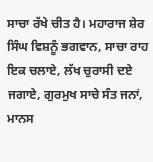ਸਾਚਾ ਰੱਖੇ ਚੀਤ ਹੈ। ਮਹਾਰਾਜ ਸ਼ੇਰ ਸਿੰਘ ਵਿਸ਼ਨੂੰ ਭਗਵਾਨ, ਸਾਚਾ ਰਾਹ ਇਕ ਚਲਾਏ, ਲੱਖ ਚੁਰਾਸੀ ਦਏ ਜਗਾਏ, ਗੁਰਮੁਖ ਸਾਚੇ ਸੰਤ ਜਨਾਂ, ਮਾਨਸ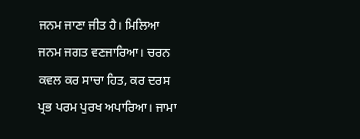ਜਨਮ ਜਾਣਾ ਜੀਤ ਹੈ। ਮਿਲਿਆ ਜਨਮ ਜਗਤ ਵਣਜਾਰਿਆ। ਚਰਨ ਕਵਲ ਕਰ ਸਾਚਾ ਹਿਤ, ਕਰ ਦਰਸ ਪ੍ਰਭ ਪਰਮ ਪੁਰਖ ਅਪਾਰਿਆ। ਜਾਮਾ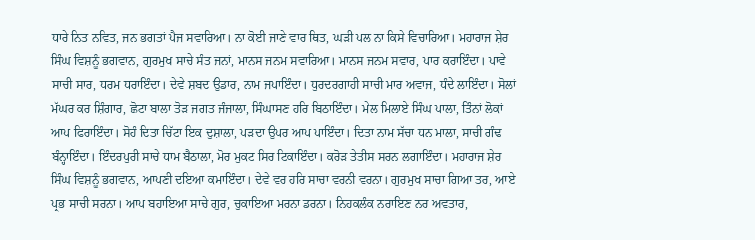ਧਾਰੇ ਨਿਤ ਨਵਿਤ, ਜਨ ਭਗਤਾਂ ਪੈਜ ਸਵਾਰਿਆ। ਨਾ ਕੋਈ ਜਾਣੇ ਵਾਰ ਥਿਤ, ਘੜੀ ਪਲ ਨਾ ਕਿਸੇ ਵਿਚਾਰਿਆ। ਮਹਾਰਾਜ ਸ਼ੇਰ ਸਿੰਘ ਵਿਸ਼ਨੂੰ ਭਗਵਾਨ, ਗੁਰਮੁਖ ਸਾਚੇ ਸੰਤ ਜਨਾਂ, ਮਾਨਸ ਜਨਮ ਸਵਾਰਿਆ। ਮਾਨਸ ਜਨਮ ਸਵਾਰ, ਪਾਰ ਕਰਾਇੰਦਾ। ਪਾਵੇ ਸਾਚੀ ਸਾਰ, ਧਰਮ ਧਰਾਇੰਦਾ। ਦੇਵੇ ਸ਼ਬਦ ਉਡਾਰ, ਨਾਮ ਜਪਾਇੰਦਾ। ਧੁਰਦਰਗਾਹੀ ਸਾਚੀ ਮਾਰ ਅਵਾਜ, ਧੰਦੇ ਲਾਇੰਦਾ। ਸੋਲਾਂ ਮੱਘਰ ਕਰ ਸ਼ਿੰਗਾਰ, ਛੋਟਾ ਬਾਲਾ ਤੋੜ ਜਗਤ ਜੰਜਾਲਾ, ਸਿੰਘਾਸਣ ਹਰਿ ਬਿਠਾਇੰਦਾ। ਮੇਲ ਮਿਲਾਏ ਸਿੰਘ ਪਾਲਾ, ਤਿੰਨਾਂ ਲੋਕਾਂ ਆਪ ਫਿਰਾਇੰਦਾ। ਸੋਹੰ ਦਿਤਾ ਚਿੱਟਾ ਇਕ ਦੁਸ਼ਾਲਾ, ਪੜਦਾ ਉਪਰ ਆਪ ਪਾਇੰਦਾ। ਦਿਤਾ ਨਾਮ ਸੱਚਾ ਧਨ ਮਾਲਾ, ਸਾਚੀ ਗੰਢ ਬੰਨ੍ਹਾਇੰਦਾ। ਇੰਦਰਪੁਰੀ ਸਾਚੇ ਧਾਮ ਬੈਠਾਲਾ, ਮੋਰ ਮੁਕਟ ਸਿਰ ਟਿਕਾਇੰਦਾ। ਕਰੋੜ ਤੇਤੀਸ ਸਰਨ ਲਗਾਇੰਦਾ। ਮਹਾਰਾਜ ਸ਼ੇਰ ਸਿੰਘ ਵਿਸ਼ਨੂੰ ਭਗਵਾਨ, ਆਪਣੀ ਦਇਆ ਕਮਾਇੰਦਾ। ਦੇਵੇ ਵਰ ਹਰਿ ਸਾਚਾ ਵਰਨੀ ਵਰਨਾ। ਗੁਰਮੁਖ ਸਾਚਾ ਗਿਆ ਤਰ, ਆਏ ਪ੍ਰਭ ਸਾਚੀ ਸਰਨਾ। ਆਪ ਬਹਾਇਆ ਸਾਚੇ ਗੁਰ, ਚੁਕਾਇਆ ਮਰਨਾ ਡਰਨਾ। ਨਿਹਕਲੰਕ ਨਰਾਇਣ ਨਰ ਅਵਤਾਰ,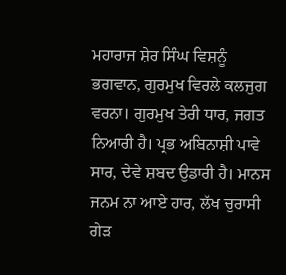ਮਹਾਰਾਜ ਸ਼ੇਰ ਸਿੰਘ ਵਿਸ਼ਨੂੰ ਭਗਵਾਨ, ਗੁਰਮੁਖ ਵਿਰਲੇ ਕਲਜੁਗ ਵਰਨਾ। ਗੁਰਮੁਖ ਤੇਰੀ ਧਾਰ, ਜਗਤ ਨਿਆਰੀ ਹੈ। ਪ੍ਰਭ ਅਬਿਨਾਸ਼ੀ ਪਾਵੇ ਸਾਰ, ਦੇਵੇ ਸ਼ਬਦ ਉਡਾਰੀ ਹੈ। ਮਾਨਸ ਜਨਮ ਨਾ ਆਏ ਹਾਰ, ਲੱਖ ਚੁਰਾਸੀ ਗੇੜ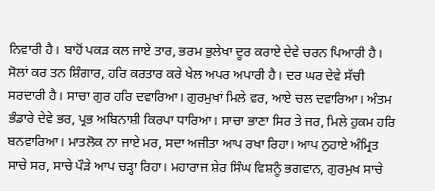ਨਿਵਾਰੀ ਹੈ। ਬਾਹੋਂ ਪਕੜ ਕਲ ਜਾਏ ਤਾਰ, ਭਰਮ ਭੁਲੇਖਾ ਦੂਰ ਕਰਾਏ ਦੇਵੇ ਚਰਨ ਪਿਆਰੀ ਹੈ। ਸੋਲਾਂ ਕਰ ਤਨ ਸ਼ਿੰਗਾਰ, ਹਰਿ ਕਰਤਾਰ ਕਰੇ ਖੇਲ ਅਪਰ ਅਪਾਰੀ ਹੈ। ਦਰ ਘਰ ਦੇਵੇ ਸੱਚੀ ਸਰਦਾਰੀ ਹੈ। ਸਾਚਾ ਗੁਰ ਹਰਿ ਦਵਾਰਿਆ। ਗੁਰਮੁਖਾਂ ਮਿਲੇ ਵਰ, ਆਏ ਚਲ ਦਵਾਰਿਆ। ਅੰਤਮ ਭੰਡਾਰੇ ਦੇਵੇ ਭਰ, ਪ੍ਰਭ ਅਬਿਨਾਸ਼ੀ ਕਿਰਪਾ ਧਾਰਿਆ। ਸਾਚਾ ਭਾਣਾ ਸਿਰ ਤੇ ਜਰ, ਮਿਲੇ ਹੁਕਮ ਹਰਿ ਬਨਵਾਰਿਆ। ਮਾਤਲੋਕ ਨਾ ਜਾਏ ਮਰ, ਸਦਾ ਅਜੀਤਾ ਆਪ ਰਖਾ ਰਿਹਾ। ਆਪ ਨੁਹਾਏ ਅੰਮ੍ਰਿਤ ਸਾਚੇ ਸਰ, ਸਾਚੇ ਪੌੜੇ ਆਪ ਚੜ੍ਹਾ ਰਿਹਾ। ਮਹਾਰਾਜ ਸ਼ੇਰ ਸਿੰਘ ਵਿਸ਼ਨੂੰ ਭਗਵਾਨ, ਗੁਰਮੁਖ ਸਾਚੇ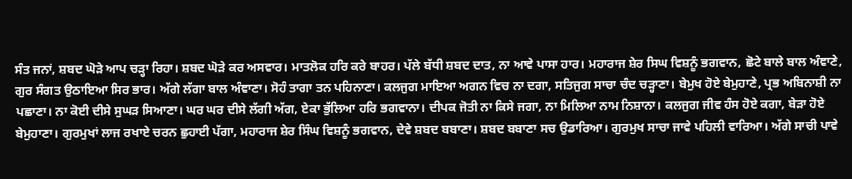ਸੰਤ ਜਨਾਂ, ਸ਼ਬਦ ਘੋੜੇ ਆਪ ਚੜ੍ਹਾ ਰਿਹਾ। ਸ਼ਬਦ ਘੋੜੇ ਕਰ ਅਸਵਾਰ। ਮਾਤਲੋਕ ਹਰਿ ਕਰੇ ਬਾਹਰ। ਪੱਲੇ ਬੱਧੀ ਸ਼ਬਦ ਦਾਤ, ਨਾ ਆਵੇ ਪਾਸਾ ਹਾਰ। ਮਹਾਰਾਜ ਸ਼ੇਰ ਸਿਘ ਵਿਸ਼ਨੂੰ ਭਗਵਾਨ, ਛੋਟੇ ਬਾਲੇ ਬਾਲ ਅੰਞਾਣੇ, ਗੁਰ ਸੰਗਤ ਉਠਾਇਆ ਸਿਰ ਭਾਰ। ਅੱਗੇ ਲੱਗਾ ਬਾਲ ਅੰਞਾਣਾ। ਸੋਹੰ ਤਾਗਾ ਤਨ ਪਹਿਨਾਣਾ। ਕਲਜੁਗ ਮਾਇਆ ਅਗਨ ਵਿਚ ਨਾ ਦਗਾ, ਸਤਿਜੁਗ ਸਾਚਾ ਚੰਦ ਚੜ੍ਹਾਣਾ। ਬੇਮੁਖ ਹੋਏ ਬੇਮੁਹਾਣੇ, ਪ੍ਰਭ ਅਬਿਨਾਸ਼ੀ ਨਾ ਪਛਾਣਾ। ਨਾ ਕੋਈ ਦੀਸੇ ਸੁਘੜ ਸਿਆਣਾ। ਘਰ ਘਰ ਦੀਸੇ ਲੱਗੀ ਅੱਗ, ਏਕਾ ਭੁੱਲਿਆ ਹਰਿ ਭਗਵਾਨਾ। ਦੀਪਕ ਜੋਤੀ ਨਾ ਕਿਸੇ ਜਗਾ, ਨਾ ਮਿਲਿਆ ਨਾਮ ਨਿਸ਼ਾਨਾ। ਕਲਜੁਗ ਜੀਵ ਹੰਸ ਹੋਏ ਕਗਾ, ਬੇੜਾ ਹੋਏ ਬੇਮੁਹਾਣਾ। ਗੁਰਮੁਖਾਂ ਲਾਜ ਰਖਾਏ ਚਰਨ ਛੁਹਾਈ ਪੱਗਾ, ਮਹਾਰਾਜ ਸ਼ੇਰ ਸਿੰਘ ਵਿਸ਼ਨੂੰ ਭਗਵਾਨ, ਦੇਵੇ ਸ਼ਬਦ ਬਬਾਣਾ। ਸ਼ਬਦ ਬਬਾਣਾ ਸਚ ਉਡਾਰਿਆ। ਗੁਰਮੁਖ ਸਾਚਾ ਜਾਵੇ ਪਹਿਲੀ ਵਾਰਿਆ। ਅੱਗੇ ਸਾਚੀ ਪਾਵੇ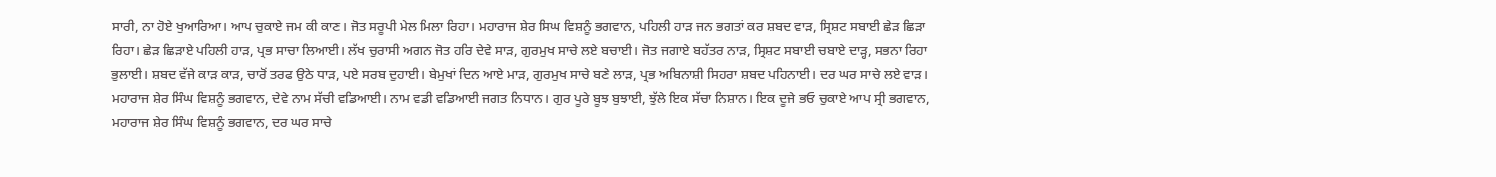ਸਾਰੀ, ਨਾ ਹੋਏ ਖੁਆਰਿਆ। ਆਪ ਚੁਕਾਏ ਜਮ ਕੀ ਕਾਣ। ਜੋਤ ਸਰੂਪੀ ਮੇਲ ਮਿਲਾ ਰਿਹਾ। ਮਹਾਰਾਜ ਸ਼ੇਰ ਸਿਘ ਵਿਸ਼ਨੂੰ ਭਗਵਾਨ, ਪਹਿਲੀ ਹਾੜ ਜਨ ਭਗਤਾਂ ਕਰ ਸ਼ਬਦ ਵਾੜ, ਸ੍ਰਿਸ਼ਟ ਸਬਾਈ ਛੇੜ ਛਿੜਾ ਰਿਹਾ। ਛੇੜ ਛਿੜਾਏ ਪਹਿਲੀ ਹਾੜ, ਪ੍ਰਭ ਸਾਚਾ ਲਿਆਈ। ਲੱਖ ਚੁਰਾਸੀ ਅਗਨ ਜੋਤ ਹਰਿ ਦੇਵੇ ਸਾੜ, ਗੁਰਮੁਖ ਸਾਚੇ ਲਏ ਬਚਾਈ। ਜੋਤ ਜਗਾਏ ਬਹੱਤਰ ਨਾੜ, ਸ੍ਰਿਸ਼ਟ ਸਬਾਈ ਚਬਾਏ ਦਾੜ੍ਹ, ਸਭਨਾ ਰਿਹਾ ਭੁਲਾਈ। ਸ਼ਬਦ ਵੱਜੇ ਕਾੜ ਕਾੜ, ਚਾਰੋਂ ਤਰਫ ਉਠੇ ਧਾੜ, ਪਏ ਸਰਬ ਦੁਹਾਈ। ਬੇਮੁਖਾਂ ਦਿਨ ਆਏ ਮਾੜ, ਗੁਰਮੁਖ ਸਾਚੇ ਬਣੇ ਲਾੜ, ਪ੍ਰਭ ਅਬਿਨਾਸ਼ੀ ਸਿਹਰਾ ਸ਼ਬਦ ਪਹਿਨਾਈ। ਦਰ ਘਰ ਸਾਚੇ ਲਏ ਵਾੜ। ਮਹਾਰਾਜ ਸ਼ੇਰ ਸਿੰਘ ਵਿਸ਼ਨੂੰ ਭਗਵਾਨ, ਦੇਵੇ ਨਾਮ ਸੱਚੀ ਵਡਿਆਈ। ਨਾਮ ਵਡੀ ਵਡਿਆਈ ਜਗਤ ਨਿਧਾਨ। ਗੁਰ ਪੂਰੇ ਬੂਝ ਬੁਝਾਈ, ਝੁੱਲੇ ਇਕ ਸੱਚਾ ਨਿਸ਼ਾਨ। ਇਕ ਦੂਜੇ ਭਓ ਚੁਕਾਏ ਆਪ ਸ੍ਰੀ ਭਗਵਾਨ, ਮਹਾਰਾਜ ਸ਼ੇਰ ਸਿੰਘ ਵਿਸ਼ਨੂੰ ਭਗਵਾਨ, ਦਰ ਘਰ ਸਾਚੇ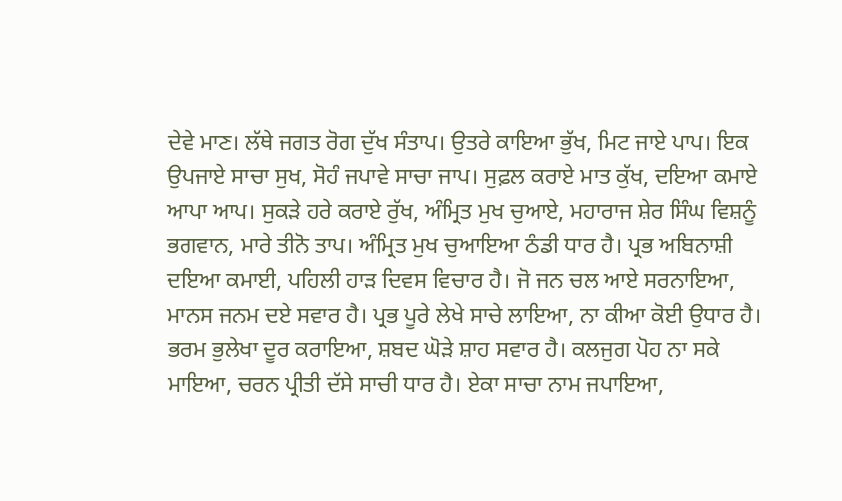ਦੇਵੇ ਮਾਣ। ਲੱਥੇ ਜਗਤ ਰੋਗ ਦੁੱਖ ਸੰਤਾਪ। ਉਤਰੇ ਕਾਇਆ ਭੁੱਖ, ਮਿਟ ਜਾਏ ਪਾਪ। ਇਕ ਉਪਜਾਏ ਸਾਚਾ ਸੁਖ, ਸੋਹੰ ਜਪਾਵੇ ਸਾਚਾ ਜਾਪ। ਸੁਫ਼ਲ ਕਰਾਏ ਮਾਤ ਕੁੱਖ, ਦਇਆ ਕਮਾਏ ਆਪਾ ਆਪ। ਸੁਕੜੇ ਹਰੇ ਕਰਾਏ ਰੁੱਖ, ਅੰਮ੍ਰਿਤ ਮੁਖ ਚੁਆਏ, ਮਹਾਰਾਜ ਸ਼ੇਰ ਸਿੰਘ ਵਿਸ਼ਨੂੰ ਭਗਵਾਨ, ਮਾਰੇ ਤੀਨੋ ਤਾਪ। ਅੰਮ੍ਰਿਤ ਮੁਖ ਚੁਆਇਆ ਠੰਡੀ ਧਾਰ ਹੈ। ਪ੍ਰਭ ਅਬਿਨਾਸ਼ੀ ਦਇਆ ਕਮਾਈ, ਪਹਿਲੀ ਹਾੜ ਦਿਵਸ ਵਿਚਾਰ ਹੈ। ਜੋ ਜਨ ਚਲ ਆਏ ਸਰਨਾਇਆ, ਮਾਨਸ ਜਨਮ ਦਏ ਸਵਾਰ ਹੈ। ਪ੍ਰਭ ਪੂਰੇ ਲੇਖੇ ਸਾਚੇ ਲਾਇਆ, ਨਾ ਕੀਆ ਕੋਈ ਉਧਾਰ ਹੈ। ਭਰਮ ਭੁਲੇਖਾ ਦੂਰ ਕਰਾਇਆ, ਸ਼ਬਦ ਘੋੜੇ ਸ਼ਾਹ ਸਵਾਰ ਹੈ। ਕਲਜੁਗ ਪੋਹ ਨਾ ਸਕੇ ਮਾਇਆ, ਚਰਨ ਪ੍ਰੀਤੀ ਦੱਸੇ ਸਾਚੀ ਧਾਰ ਹੈ। ਏਕਾ ਸਾਚਾ ਨਾਮ ਜਪਾਇਆ,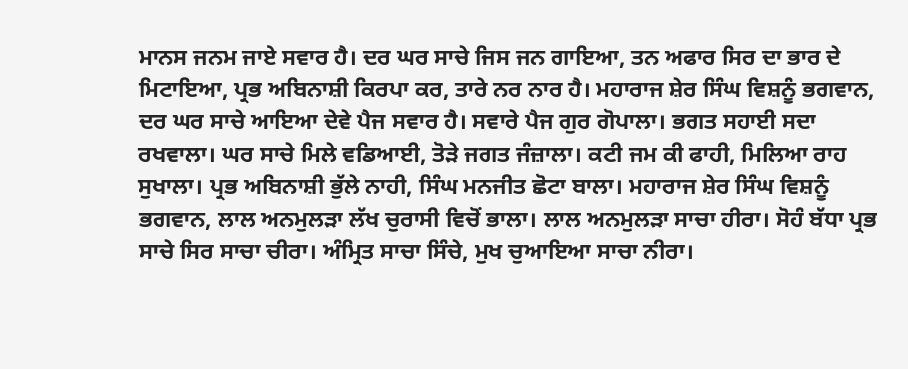ਮਾਨਸ ਜਨਮ ਜਾਏ ਸਵਾਰ ਹੈ। ਦਰ ਘਰ ਸਾਚੇ ਜਿਸ ਜਨ ਗਾਇਆ, ਤਨ ਅਫਾਰ ਸਿਰ ਦਾ ਭਾਰ ਦੇ ਮਿਟਾਇਆ, ਪ੍ਰਭ ਅਬਿਨਾਸ਼ੀ ਕਿਰਪਾ ਕਰ, ਤਾਰੇ ਨਰ ਨਾਰ ਹੈ। ਮਹਾਰਾਜ ਸ਼ੇਰ ਸਿੰਘ ਵਿਸ਼ਨੂੰ ਭਗਵਾਨ, ਦਰ ਘਰ ਸਾਚੇ ਆਇਆ ਦੇਵੇ ਪੈਜ ਸਵਾਰ ਹੈ। ਸਵਾਰੇ ਪੈਜ ਗੁਰ ਗੋਪਾਲਾ। ਭਗਤ ਸਹਾਈ ਸਦਾ ਰਖਵਾਲਾ। ਘਰ ਸਾਚੇ ਮਿਲੇ ਵਡਿਆਈ, ਤੋੜੇ ਜਗਤ ਜੰਜ਼ਾਲਾ। ਕਟੀ ਜਮ ਕੀ ਫਾਹੀ, ਮਿਲਿਆ ਰਾਹ ਸੁਖਾਲਾ। ਪ੍ਰਭ ਅਬਿਨਾਸ਼ੀ ਭੁੱਲੇ ਨਾਹੀ, ਸਿੰਘ ਮਨਜੀਤ ਛੋਟਾ ਬਾਲਾ। ਮਹਾਰਾਜ ਸ਼ੇਰ ਸਿੰਘ ਵਿਸ਼ਨੂੰ ਭਗਵਾਨ, ਲਾਲ ਅਨਮੁਲੜਾ ਲੱਖ ਚੁਰਾਸੀ ਵਿਚੋਂ ਭਾਲਾ। ਲਾਲ ਅਨਮੁਲੜਾ ਸਾਚਾ ਹੀਰਾ। ਸੋਹੰ ਬੱਧਾ ਪ੍ਰਭ ਸਾਚੇ ਸਿਰ ਸਾਚਾ ਚੀਰਾ। ਅੰਮ੍ਰਿਤ ਸਾਚਾ ਸਿੰਚੇ, ਮੁਖ ਚੁਆਇਆ ਸਾਚਾ ਨੀਰਾ।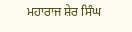ਮਹਾਰਾਜ ਸ਼ੇਰ ਸਿੰਘ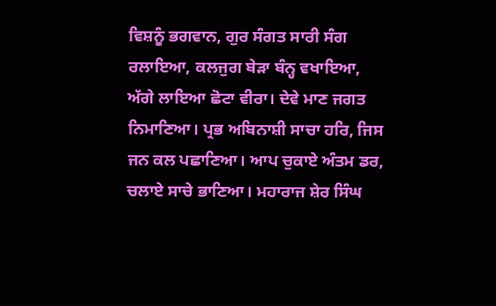ਵਿਸ਼ਨੂੰ ਭਗਵਾਨ, ਗੁਰ ਸੰਗਤ ਸਾਰੀ ਸੰਗ ਰਲਾਇਆ, ਕਲਜੁਗ ਬੇੜਾ ਬੰਨ੍ਹ ਵਖਾਇਆ, ਅੱਗੇ ਲਾਇਆ ਛੋਟਾ ਵੀਰਾ। ਦੇਵੇ ਮਾਣ ਜਗਤ ਨਿਮਾਣਿਆ। ਪ੍ਰਭ ਅਬਿਨਾਸ਼ੀ ਸਾਚਾ ਹਰਿ, ਜਿਸ ਜਨ ਕਲ ਪਛਾਣਿਆ। ਆਪ ਚੁਕਾਏ ਅੰਤਮ ਡਰ, ਚਲਾਏ ਸਾਚੇ ਭਾਣਿਆ। ਮਹਾਰਾਜ ਸ਼ੇਰ ਸਿੰਘ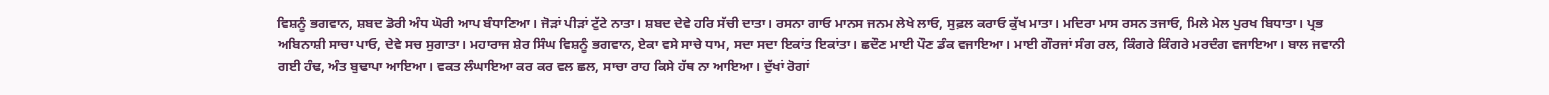ਵਿਸ਼ਨੂੰ ਭਗਵਾਨ, ਸ਼ਬਦ ਡੋਰੀ ਅੰਧ ਘੋਰੀ ਆਪ ਬੰਧਾਣਿਆ। ਜੋੜਾਂ ਪੀੜਾਂ ਟੁੱਟੇ ਨਾਤਾ। ਸ਼ਬਦ ਦੇਵੇ ਹਰਿ ਸੱਚੀ ਦਾਤਾ। ਰਸਨਾ ਗਾਓ ਮਾਨਸ ਜਨਮ ਲੇਖੇ ਲਾਓ, ਸੁਫ਼ਲ ਕਰਾਓ ਕੁੱਖ ਮਾਤਾ। ਮਦਿਰਾ ਮਾਸ ਰਸਨ ਤਜਾਓ, ਮਿਲੇ ਮੇਲ ਪੁਰਖ ਬਿਧਾਤਾ। ਪ੍ਰਭ ਅਬਿਨਾਸ਼ੀ ਸਾਚਾ ਪਾਓ, ਦੇਵੇ ਸਚ ਸੁਗਾਤਾ। ਮਹਾਰਾਜ ਸ਼ੇਰ ਸਿੰਘ ਵਿਸ਼ਨੂੰ ਭਗਵਾਨ, ਏਕਾ ਵਸੇ ਸਾਚੇ ਧਾਮ, ਸਦਾ ਸਦਾ ਇਕਾਂਤ ਇਕਾਂਤਾ। ਛਦੌਣ ਮਾਈ ਪੌਣ ਡੰਕ ਵਜਾਇਆ। ਮਾਈ ਗੌਰਜਾਂ ਸੰਗ ਰਲ, ਕਿੰਗਰੇ ਕਿੰਗਰੇ ਮਰਦੰਗ ਵਜਾਇਆ। ਬਾਲ ਜਵਾਨੀ ਗਈ ਹੰਢ, ਅੰਤ ਬੁਢਾਪਾ ਆਇਆ। ਵਕਤ ਲੰਘਾਇਆ ਕਰ ਕਰ ਵਲ ਛਲ, ਸਾਚਾ ਰਾਹ ਕਿਸੇ ਹੱਥ ਨਾ ਆਇਆ। ਦੁੱਖਾਂ ਰੋਗਾਂ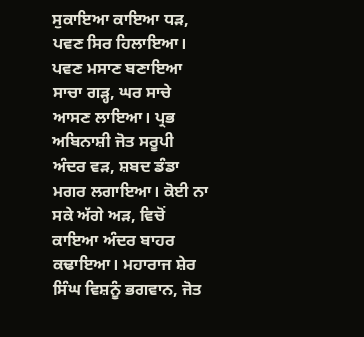ਸੁਕਾਇਆ ਕਾਇਆ ਧੜ, ਪਵਣ ਸਿਰ ਹਿਲਾਇਆ। ਪਵਣ ਮਸਾਣ ਬਣਾਇਆ ਸਾਚਾ ਗੜ੍ਹ, ਘਰ ਸਾਚੇ ਆਸਣ ਲਾਇਆ। ਪ੍ਰਭ ਅਬਿਨਾਸ਼ੀ ਜੋਤ ਸਰੂਪੀ ਅੰਦਰ ਵੜ, ਸ਼ਬਦ ਡੰਡਾ ਮਗਰ ਲਗਾਇਆ। ਕੋਈ ਨਾ ਸਕੇ ਅੱਗੇ ਅੜ, ਵਿਚੋਂ ਕਾਇਆ ਅੰਦਰ ਬਾਹਰ ਕਢਾਇਆ। ਮਹਾਰਾਜ ਸ਼ੇਰ ਸਿੰਘ ਵਿਸ਼ਨੂੰ ਭਗਵਾਨ, ਜੋਤ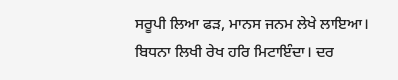ਸਰੂਪੀ ਲਿਆ ਫੜ, ਮਾਨਸ ਜਨਮ ਲੇਖੇ ਲਾਇਆ। ਬਿਧਨਾ ਲਿਖੀ ਰੇਖ ਹਰਿ ਮਿਟਾਇੰਦਾ। ਦਰ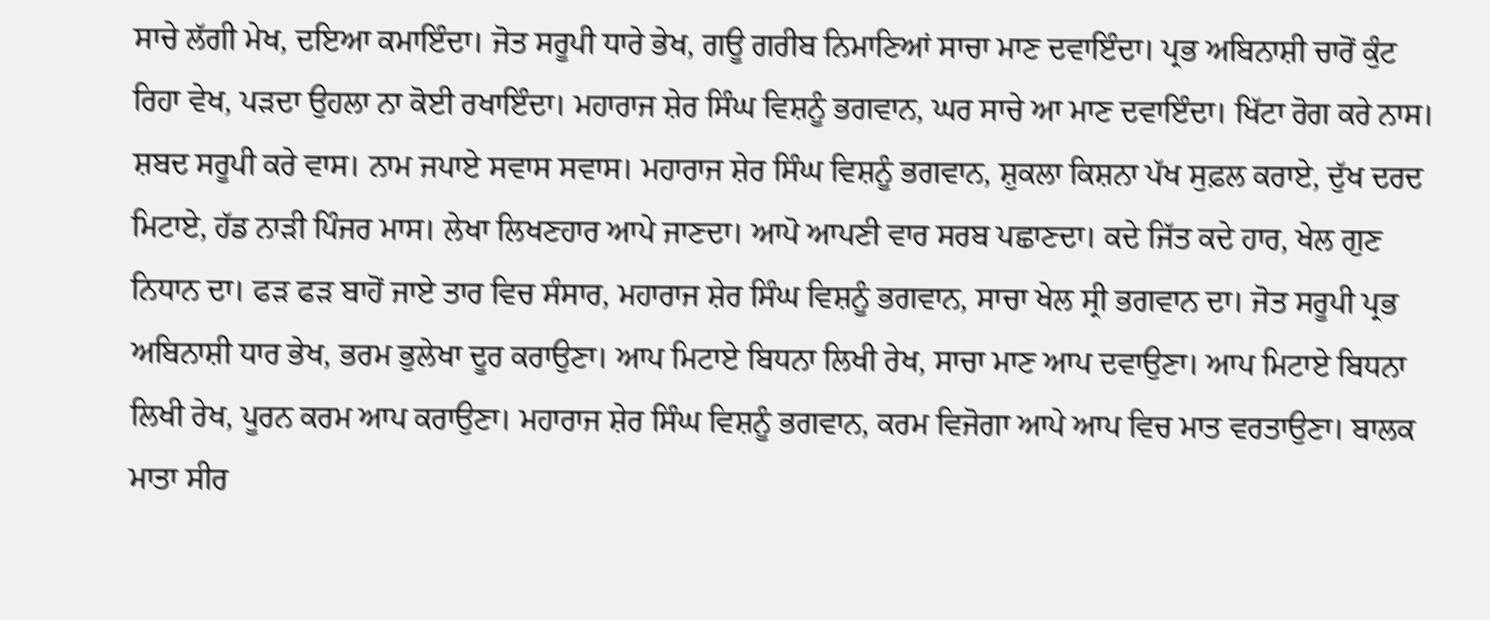ਸਾਚੇ ਲੱਗੀ ਮੇਖ, ਦਇਆ ਕਮਾਇੰਦਾ। ਜੋਤ ਸਰੂਪੀ ਧਾਰੇ ਭੇਖ, ਗਊ ਗਰੀਬ ਨਿਮਾਣਿਆਂ ਸਾਚਾ ਮਾਣ ਦਵਾਇੰਦਾ। ਪ੍ਰਭ ਅਬਿਨਾਸ਼ੀ ਚਾਰੋਂ ਕੁੰਟ ਰਿਹਾ ਵੇਖ, ਪੜਦਾ ਉਹਲਾ ਨਾ ਕੋਈ ਰਖਾਇੰਦਾ। ਮਹਾਰਾਜ ਸ਼ੇਰ ਸਿੰਘ ਵਿਸ਼ਨੂੰ ਭਗਵਾਨ, ਘਰ ਸਾਚੇ ਆ ਮਾਣ ਦਵਾਇੰਦਾ। ਖਿੱਟਾ ਰੋਗ ਕਰੇ ਨਾਸ। ਸ਼ਬਦ ਸਰੂਪੀ ਕਰੇ ਵਾਸ। ਨਾਮ ਜਪਾਏ ਸਵਾਸ ਸਵਾਸ। ਮਹਾਰਾਜ ਸ਼ੇਰ ਸਿੰਘ ਵਿਸ਼ਨੂੰ ਭਗਵਾਨ, ਸ਼ੁਕਲਾ ਕਿਸ਼ਨਾ ਪੱਖ ਸੁਫ਼ਲ ਕਰਾਏ, ਦੁੱਖ ਦਰਦ ਮਿਟਾਏ, ਹੱਡ ਨਾੜੀ ਪਿੰਜਰ ਮਾਸ। ਲੇਖਾ ਲਿਖਣਹਾਰ ਆਪੇ ਜਾਣਦਾ। ਆਪੋ ਆਪਣੀ ਵਾਰ ਸਰਬ ਪਛਾਣਦਾ। ਕਦੇ ਜਿੱਤ ਕਦੇ ਹਾਰ, ਖੇਲ ਗੁਣ ਨਿਧਾਨ ਦਾ। ਫੜ ਫੜ ਬਾਹੋਂ ਜਾਏ ਤਾਰ ਵਿਚ ਸੰਸਾਰ, ਮਹਾਰਾਜ ਸ਼ੇਰ ਸਿੰਘ ਵਿਸ਼ਨੂੰ ਭਗਵਾਨ, ਸਾਚਾ ਖੇਲ ਸ੍ਰੀ ਭਗਵਾਨ ਦਾ। ਜੋਤ ਸਰੂਪੀ ਪ੍ਰਭ ਅਬਿਨਾਸ਼ੀ ਧਾਰ ਭੇਖ, ਭਰਮ ਭੁਲੇਖਾ ਦੂਰ ਕਰਾਉਣਾ। ਆਪ ਮਿਟਾਏ ਬਿਧਨਾ ਲਿਖੀ ਰੇਖ, ਸਾਚਾ ਮਾਣ ਆਪ ਦਵਾਉਣਾ। ਆਪ ਮਿਟਾਏ ਬਿਧਨਾ ਲਿਖੀ ਰੇਖ, ਪੂਰਨ ਕਰਮ ਆਪ ਕਰਾਉਣਾ। ਮਹਾਰਾਜ ਸ਼ੇਰ ਸਿੰਘ ਵਿਸ਼ਨੂੰ ਭਗਵਾਨ, ਕਰਮ ਵਿਜੋਗਾ ਆਪੇ ਆਪ ਵਿਚ ਮਾਤ ਵਰਤਾਉਣਾ। ਬਾਲਕ ਮਾਤਾ ਸੀਰ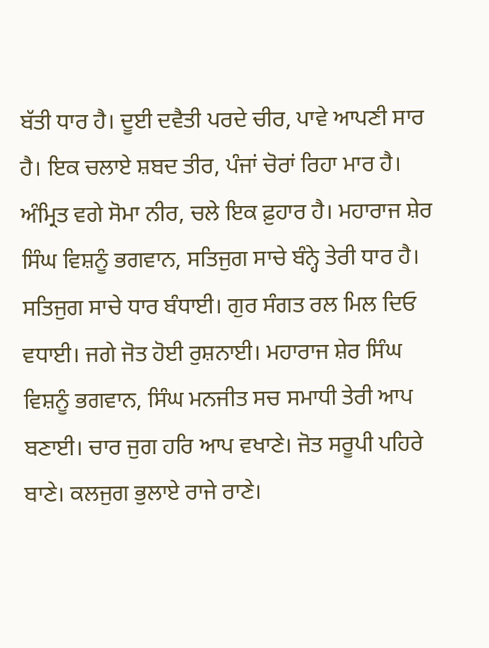ਬੱਤੀ ਧਾਰ ਹੈ। ਦੂਈ ਦਵੈਤੀ ਪਰਦੇ ਚੀਰ, ਪਾਵੇ ਆਪਣੀ ਸਾਰ ਹੈ। ਇਕ ਚਲਾਏ ਸ਼ਬਦ ਤੀਰ, ਪੰਜਾਂ ਚੋਰਾਂ ਰਿਹਾ ਮਾਰ ਹੈ। ਅੰਮ੍ਰਿਤ ਵਗੇ ਸੋਮਾ ਨੀਰ, ਚਲੇ ਇਕ ਫ਼ੁਹਾਰ ਹੈ। ਮਹਾਰਾਜ ਸ਼ੇਰ ਸਿੰਘ ਵਿਸ਼ਨੂੰ ਭਗਵਾਨ, ਸਤਿਜੁਗ ਸਾਚੇ ਬੰਨ੍ਹੇ ਤੇਰੀ ਧਾਰ ਹੈ। ਸਤਿਜੁਗ ਸਾਚੇ ਧਾਰ ਬੰਧਾਈ। ਗੁਰ ਸੰਗਤ ਰਲ ਮਿਲ ਦਿਓ ਵਧਾਈ। ਜਗੇ ਜੋਤ ਹੋਈ ਰੁਸ਼ਨਾਈ। ਮਹਾਰਾਜ ਸ਼ੇਰ ਸਿੰਘ ਵਿਸ਼ਨੂੰ ਭਗਵਾਨ, ਸਿੰਘ ਮਨਜੀਤ ਸਚ ਸਮਾਧੀ ਤੇਰੀ ਆਪ ਬਣਾਈ। ਚਾਰ ਜੁਗ ਹਰਿ ਆਪ ਵਖਾਣੇ। ਜੋਤ ਸਰੂਪੀ ਪਹਿਰੇ ਬਾਣੇ। ਕਲਜੁਗ ਭੁਲਾਏ ਰਾਜੇ ਰਾਣੇ।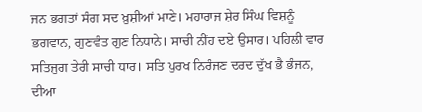ਜਨ ਭਗਤਾਂ ਸੰਗ ਸਦ ਖ਼ੁਸ਼ੀਆਂ ਮਾਣੇ। ਮਹਾਰਾਜ ਸ਼ੇਰ ਸਿੰਘ ਵਿਸ਼ਨੂੰ ਭਗਵਾਨ, ਗੁਣਵੰਤ ਗੁਣ ਨਿਧਾਨੇ। ਸਾਚੀ ਨੀਂਹ ਦਏ ਉਸਾਰ। ਪਹਿਲੀ ਵਾਰ ਸਤਿਜੁਗ ਤੇਰੀ ਸਾਚੀ ਧਾਰ। ਸਤਿ ਪੁਰਖ ਨਿਰੰਜਣ ਦਰਦ ਦੁੱਖ ਭੈ ਭੰਜਨ, ਦੀਆ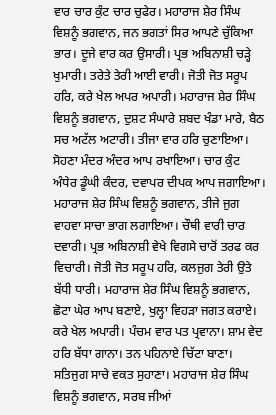ਵਾਰ ਚਾਰ ਕੁੰਟ ਚਾਰ ਚੁਫੇਰ। ਮਹਾਰਾਜ ਸ਼ੇਰ ਸਿੰਘ ਵਿਸ਼ਨੂੰ ਭਗਵਾਨ, ਜਨ ਭਗਤਾਂ ਸਿਰ ਆਪਣੇ ਚੁੱਕਿਆ ਭਾਰ। ਦੂਜੇ ਵਾਰ ਕਰ ਉਸਾਰੀ। ਪ੍ਰਭ ਅਬਿਨਾਸ਼ੀ ਚੜ੍ਹੇ ਖੁਮਾਰੀ। ਤਰੇਤੇ ਤੇਰੀ ਆਈ ਵਾਰੀ। ਜੋਤੀ ਜੋਤ ਸਰੂਪ ਹਰਿ, ਕਰੇ ਖੇਲ ਅਪਰ ਅਪਾਰੀ। ਮਹਾਰਾਜ ਸ਼ੇਰ ਸਿੰਘ ਵਿਸ਼ਨੂੰ ਭਗਵਾਨ, ਦੁਸ਼ਟ ਸੰਘਾਰੇ ਸ਼ਬਦ ਖੰਡਾ ਮਾਰੇ, ਬੈਠ ਸਚ ਅਟੱਲ ਅਟਾਰੀ। ਤੀਜਾ ਵਾਰ ਹਰਿ ਚੁਣਾਇਆ। ਸੋਹਣਾ ਮੰਦਰ ਅੰਦਰ ਆਪ ਰਖਾਇਆ। ਚਾਰ ਕੁੰਟ ਅੰਧੇਰ ਡੂੰਘੀ ਕੰਦਰ, ਦਵਾਪਰ ਦੀਪਕ ਆਪ ਜਗਾਇਆ। ਮਹਾਰਾਜ ਸ਼ੇਰ ਸਿੰਘ ਵਿਸ਼ਨੂੰ ਭਗਵਾਨ, ਤੀਜੇ ਜੁਗ ਵਾਹਵਾ ਸਾਚਾ ਭਾਗ ਲਗਾਇਆ। ਚੌਥੀ ਵਾਰੀ ਚਾਰ ਦਵਾਰੀ। ਪ੍ਰਭ ਅਬਿਨਾਸ਼ੀ ਵੇਖੇ ਵਿਗਸੇ ਚਾਰੋਂ ਤਰਫ ਕਰ ਵਿਚਾਰੀ। ਜੋਤੀ ਜੋਤ ਸਰੂਪ ਹਰਿ, ਕਲਜੁਗ ਤੇਰੀ ਉਤੇ ਬੱਧੀ ਧਾਰੀ। ਮਹਾਰਾਜ ਸ਼ੇਰ ਸਿੰਘ ਵਿਸ਼ਨੂੰ ਭਗਵਾਨ, ਛੋਟਾ ਘੇਰ ਆਪ ਬਣਾਏ, ਖੁਲ੍ਹਾ ਵਿਹੜਾ ਜਗਤ ਕਰਾਏ। ਕਰੇ ਖੇਲ ਅਪਾਰੀ। ਪੰਚਮ ਵਾਰ ਪਤ ਪ੍ਰਵਾਨਾ। ਸ਼ਾਮ ਵੇਦ ਹਰਿ ਬੱਧਾ ਗਾਨਾ। ਤਨ ਪਹਿਨਾਏ ਚਿੱਟਾ ਬਾਣਾ। ਸਤਿਜੁਗ ਸਾਚੇ ਵਕਤ ਸੁਹਾਣਾ। ਮਹਾਰਾਜ ਸ਼ੇਰ ਸਿੰਘ ਵਿਸ਼ਨੂੰ ਭਗਵਾਨ, ਸਰਬ ਜੀਆਂ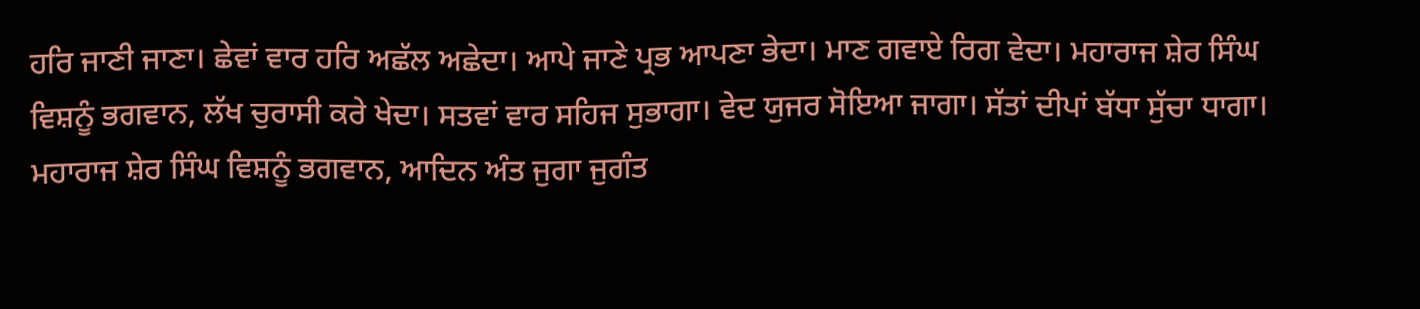ਹਰਿ ਜਾਣੀ ਜਾਣਾ। ਛੇਵਾਂ ਵਾਰ ਹਰਿ ਅਛੱਲ ਅਛੇਦਾ। ਆਪੇ ਜਾਣੇ ਪ੍ਰਭ ਆਪਣਾ ਭੇਦਾ। ਮਾਣ ਗਵਾਏ ਰਿਗ ਵੇਦਾ। ਮਹਾਰਾਜ ਸ਼ੇਰ ਸਿੰਘ ਵਿਸ਼ਨੂੰ ਭਗਵਾਨ, ਲੱਖ ਚੁਰਾਸੀ ਕਰੇ ਖੇਦਾ। ਸਤਵਾਂ ਵਾਰ ਸਹਿਜ ਸੁਭਾਗਾ। ਵੇਦ ਯੁਜਰ ਸੋਇਆ ਜਾਗਾ। ਸੱਤਾਂ ਦੀਪਾਂ ਬੱਧਾ ਸੁੱਚਾ ਧਾਗਾ। ਮਹਾਰਾਜ ਸ਼ੇਰ ਸਿੰਘ ਵਿਸ਼ਨੂੰ ਭਗਵਾਨ, ਆਦਿਨ ਅੰਤ ਜੁਗਾ ਜੁਗੰਤ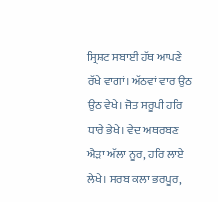ਸ੍ਰਿਸ਼ਟ ਸਬਾਈ ਹੱਥ ਆਪਣੇ ਰੱਖੇ ਵਾਗਾਂ। ਅੱਠਵਾਂ ਵਾਰ ਉਠ ਉਠ ਵੇਖੇ। ਜੋਤ ਸਰੂਪੀ ਹਰਿ ਧਾਰੇ ਭੇਖੇ। ਵੇਦ ਅਥਰਬਣ ਐੜਾ ਅੱਲਾ ਨੂਰ, ਹਰਿ ਲਾਏ ਲੇਖੇ। ਸਰਬ ਕਲਾ ਭਰਪੂਰ,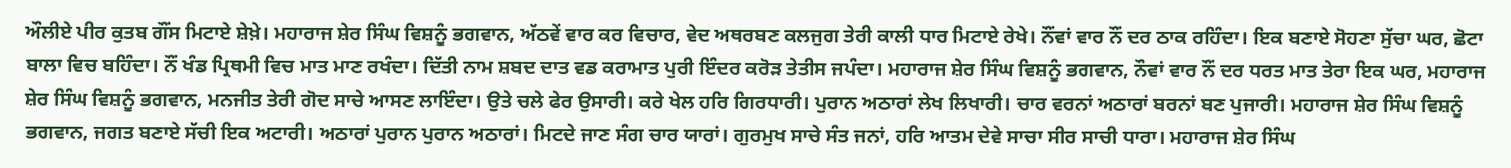ਔਲੀਏ ਪੀਰ ਕੁਤਬ ਗੌਂਸ ਮਿਟਾਏ ਸ਼ੇਖ਼ੇ। ਮਹਾਰਾਜ ਸ਼ੇਰ ਸਿੰਘ ਵਿਸ਼ਨੂੰ ਭਗਵਾਨ, ਅੱਠਵੇਂ ਵਾਰ ਕਰ ਵਿਚਾਰ, ਵੇਦ ਅਥਰਬਣ ਕਲਜੁਗ ਤੇਰੀ ਕਾਲੀ ਧਾਰ ਮਿਟਾਏ ਰੇਖੇ। ਨੌਂਵਾਂ ਵਾਰ ਨੌਂ ਦਰ ਠਾਕ ਰਹਿੰਦਾ। ਇਕ ਬਣਾਏ ਸੋਹਣਾ ਸੁੱਚਾ ਘਰ, ਛੋਟਾ ਬਾਲਾ ਵਿਚ ਬਹਿੰਦਾ। ਨੌਂ ਖੰਡ ਪ੍ਰਿਥਮੀ ਵਿਚ ਮਾਤ ਮਾਣ ਰਖੰਦਾ। ਦਿੱਤੀ ਨਾਮ ਸ਼ਬਦ ਦਾਤ ਵਡ ਕਰਾਮਾਤ ਪੁਰੀ ਇੰਦਰ ਕਰੋੜ ਤੇਤੀਸ ਜਪੰਦਾ। ਮਹਾਰਾਜ ਸ਼ੇਰ ਸਿੰਘ ਵਿਸ਼ਨੂੰ ਭਗਵਾਨ, ਨੌਵਾਂ ਵਾਰ ਨੌਂ ਦਰ ਧਰਤ ਮਾਤ ਤੇਰਾ ਇਕ ਘਰ, ਮਹਾਰਾਜ ਸ਼ੇਰ ਸਿੰਘ ਵਿਸ਼ਨੂੰ ਭਗਵਾਨ, ਮਨਜੀਤ ਤੇਰੀ ਗੋਦ ਸਾਚੇ ਆਸਣ ਲਾਇੰਦਾ। ਉਤੇ ਚਲੇ ਫੇਰ ਉਸਾਰੀ। ਕਰੇ ਖੇਲ ਹਰਿ ਗਿਰਧਾਰੀ। ਪੁਰਾਨ ਅਠਾਰਾਂ ਲੇਖ ਲਿਖਾਰੀ। ਚਾਰ ਵਰਨਾਂ ਅਠਾਰਾਂ ਬਰਨਾਂ ਬਣ ਪੁਜਾਰੀ। ਮਹਾਰਾਜ ਸ਼ੇਰ ਸਿੰਘ ਵਿਸ਼ਨੂੰ ਭਗਵਾਨ, ਜਗਤ ਬਣਾਏ ਸੱਚੀ ਇਕ ਅਟਾਰੀ। ਅਠਾਰਾਂ ਪੁਰਾਨ ਪੁਰਾਨ ਅਠਾਰਾਂ। ਮਿਟਦੇ ਜਾਣ ਸੰਗ ਚਾਰ ਯਾਰਾਂ। ਗੁਰਮੁਖ ਸਾਚੇ ਸੰਤ ਜਨਾਂ, ਹਰਿ ਆਤਮ ਦੇਵੇ ਸਾਚਾ ਸੀਰ ਸਾਚੀ ਧਾਰਾ। ਮਹਾਰਾਜ ਸ਼ੇਰ ਸਿੰਘ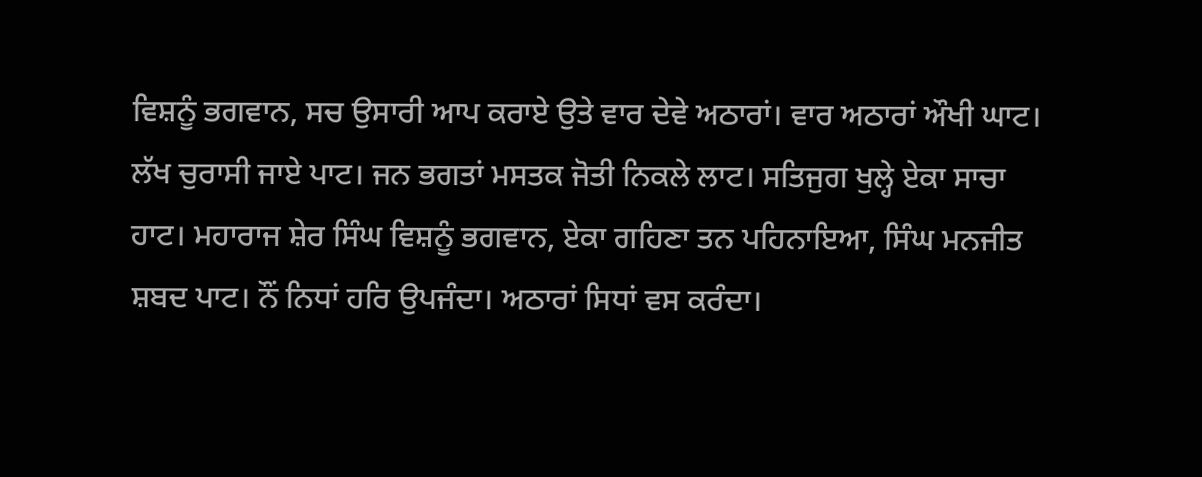ਵਿਸ਼ਨੂੰ ਭਗਵਾਨ, ਸਚ ਉਸਾਰੀ ਆਪ ਕਰਾਏ ਉਤੇ ਵਾਰ ਦੇਵੇ ਅਠਾਰਾਂ। ਵਾਰ ਅਠਾਰਾਂ ਔਖੀ ਘਾਟ। ਲੱਖ ਚੁਰਾਸੀ ਜਾਏ ਪਾਟ। ਜਨ ਭਗਤਾਂ ਮਸਤਕ ਜੋਤੀ ਨਿਕਲੇ ਲਾਟ। ਸਤਿਜੁਗ ਖੁਲ੍ਹੇ ਏਕਾ ਸਾਚਾ ਹਾਟ। ਮਹਾਰਾਜ ਸ਼ੇਰ ਸਿੰਘ ਵਿਸ਼ਨੂੰ ਭਗਵਾਨ, ਏਕਾ ਗਹਿਣਾ ਤਨ ਪਹਿਨਾਇਆ, ਸਿੰਘ ਮਨਜੀਤ ਸ਼ਬਦ ਪਾਟ। ਨੌਂ ਨਿਧਾਂ ਹਰਿ ਉਪਜੰਦਾ। ਅਠਾਰਾਂ ਸਿਧਾਂ ਵਸ ਕਰੰਦਾ।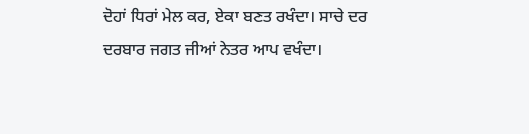ਦੋਹਾਂ ਧਿਰਾਂ ਮੇਲ ਕਰ, ਏਕਾ ਬਣਤ ਰਖੰਦਾ। ਸਾਚੇ ਦਰ ਦਰਬਾਰ ਜਗਤ ਜੀਆਂ ਨੇਤਰ ਆਪ ਵਖੰਦਾ।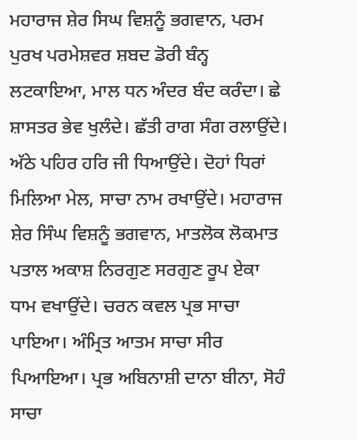ਮਹਾਰਾਜ ਸ਼ੇਰ ਸਿਘ ਵਿਸ਼ਨੂੰ ਭਗਵਾਨ, ਪਰਮ ਪੁਰਖ ਪਰਮੇਸ਼ਵਰ ਸ਼ਬਦ ਡੋਰੀ ਬੰਨ੍ਹ ਲਟਕਾਇਆ, ਮਾਲ ਧਨ ਅੰਦਰ ਬੰਦ ਕਰੰਦਾ। ਛੇ ਸ਼ਾਸਤਰ ਭੇਵ ਖੁਲੰਦੇ। ਛੱਤੀ ਰਾਗ ਸੰਗ ਰਲਾਉਂਦੇ। ਅੱਠੇ ਪਹਿਰ ਹਰਿ ਜੀ ਧਿਆਉਂਦੇ। ਦੋਹਾਂ ਧਿਰਾਂ ਮਿਲਿਆ ਮੇਲ, ਸਾਚਾ ਨਾਮ ਰਖਾਉਂਦੇ। ਮਹਾਰਾਜ ਸ਼ੇਰ ਸਿੰਘ ਵਿਸ਼ਨੂੰ ਭਗਵਾਨ, ਮਾਤਲੋਕ ਲੋਕਮਾਤ ਪਤਾਲ ਅਕਾਸ਼ ਨਿਰਗੁਣ ਸਰਗੁਣ ਰੂਪ ਏਕਾ ਧਾਮ ਵਖਾਉਂਦੇ। ਚਰਨ ਕਵਲ ਪ੍ਰਭ ਸਾਚਾ ਪਾਇਆ। ਅੰਮ੍ਰਿਤ ਆਤਮ ਸਾਚਾ ਸੀਰ ਪਿਆਇਆ। ਪ੍ਰਭ ਅਬਿਨਾਸ਼ੀ ਦਾਨਾ ਬੀਨਾ, ਸੋਹੰ ਸਾਚਾ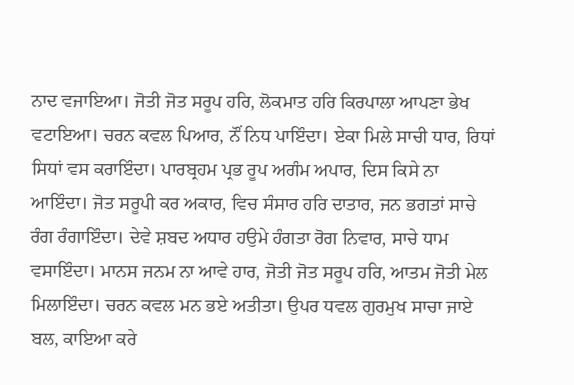ਨਾਦ ਵਜਾਇਆ। ਜੋਤੀ ਜੋਤ ਸਰੂਪ ਹਰਿ, ਲੋਕਮਾਤ ਹਰਿ ਕਿਰਪਾਲਾ ਆਪਣਾ ਭੇਖ ਵਟਾਇਆ। ਚਰਨ ਕਵਲ ਪਿਆਰ, ਨੌਂ ਨਿਧ ਪਾਇੰਦਾ। ਏਕਾ ਮਿਲੇ ਸਾਚੀ ਧਾਰ, ਰਿਧਾਂ ਸਿਧਾਂ ਵਸ ਕਰਾਇੰਦਾ। ਪਾਰਬ੍ਰਹਮ ਪ੍ਰਭ ਰੂਪ ਅਗੰਮ ਅਪਾਰ, ਦਿਸ ਕਿਸੇ ਨਾ ਆਇੰਦਾ। ਜੋਤ ਸਰੂਪੀ ਕਰ ਅਕਾਰ, ਵਿਚ ਸੰਸਾਰ ਹਰਿ ਦਾਤਾਰ, ਜਨ ਭਗਤਾਂ ਸਾਚੇ ਰੰਗ ਰੰਗਾਇੰਦਾ। ਦੇਵੇ ਸ਼ਬਦ ਅਧਾਰ ਹਉਮੇ ਹੰਗਤਾ ਰੋਗ ਨਿਵਾਰ, ਸਾਚੇ ਧਾਮ ਵਸਾਇੰਦਾ। ਮਾਨਸ ਜਨਮ ਨਾ ਆਵੇ ਹਾਰ, ਜੋਤੀ ਜੋਤ ਸਰੂਪ ਹਰਿ, ਆਤਮ ਜੋਤੀ ਮੇਲ ਮਿਲਾਇੰਦਾ। ਚਰਨ ਕਵਲ ਮਨ ਭਏ ਅਤੀਤਾ। ਉਪਰ ਧਵਲ ਗੁਰਮੁਖ ਸਾਚਾ ਜਾਏ ਬਲ, ਕਾਇਆ ਕਰੇ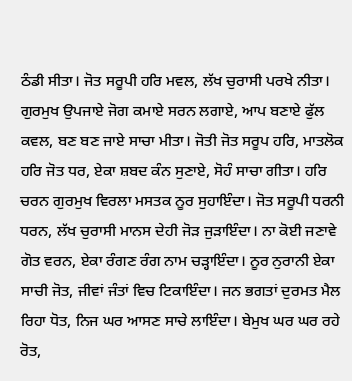ਠੰਡੀ ਸੀਤਾ। ਜੋਤ ਸਰੂਪੀ ਹਰਿ ਮਵਲ, ਲੱਖ ਚੁਰਾਸੀ ਪਰਖੇ ਨੀਤਾ। ਗੁਰਮੁਖ ਉਪਜਾਏ ਜੋਗ ਕਮਾਏ ਸਰਨ ਲਗਾਏ, ਆਪ ਬਣਾਏ ਫੁੱਲ ਕਵਲ, ਬਣ ਬਣ ਜਾਏ ਸਾਚਾ ਮੀਤਾ। ਜੋਤੀ ਜੋਤ ਸਰੂਪ ਹਰਿ, ਮਾਤਲੋਕ ਹਰਿ ਜੋਤ ਧਰ, ਏਕਾ ਸ਼ਬਦ ਕੰਨ ਸੁਣਾਏ, ਸੋਹੰ ਸਾਚਾ ਗੀਤਾ। ਹਰਿ ਚਰਨ ਗੁਰਮੁਖ ਵਿਰਲਾ ਮਸਤਕ ਨੂਰ ਸੁਹਾਇੰਦਾ। ਜੋਤ ਸਰੂਪੀ ਧਰਨੀ ਧਰਨ, ਲੱਖ ਚੁਰਾਸੀ ਮਾਨਸ ਦੇਹੀ ਜੋੜ ਜੁੜਾਇੰਦਾ। ਨਾ ਕੋਈ ਜਣਾਵੇ ਗੋਤ ਵਰਨ, ਏਕਾ ਰੰਗਣ ਰੰਗ ਨਾਮ ਚੜ੍ਹਾਇੰਦਾ। ਨੂਰ ਨੁਰਾਨੀ ਏਕਾ ਸਾਚੀ ਜੋਤ, ਜੀਵਾਂ ਜੰਤਾਂ ਵਿਚ ਟਿਕਾਇੰਦਾ। ਜਨ ਭਗਤਾਂ ਦੁਰਮਤ ਮੈਲ ਰਿਹਾ ਧੋਤ, ਨਿਜ ਘਰ ਆਸਣ ਸਾਚੇ ਲਾਇੰਦਾ। ਬੇਮੁਖ ਘਰ ਘਰ ਰਹੇ ਰੋਤ,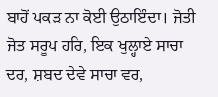ਬਾਹੋਂ ਪਕੜ ਨਾ ਕੋਈ ਉਠਾਇੰਦਾ। ਜੋਤੀ ਜੋਤ ਸਰੂਪ ਹਰਿ, ਇਕ ਖੁਲ੍ਹਾਏ ਸਾਚਾ ਦਰ, ਸ਼ਬਦ ਦੇਵੇ ਸਾਚਾ ਵਰ,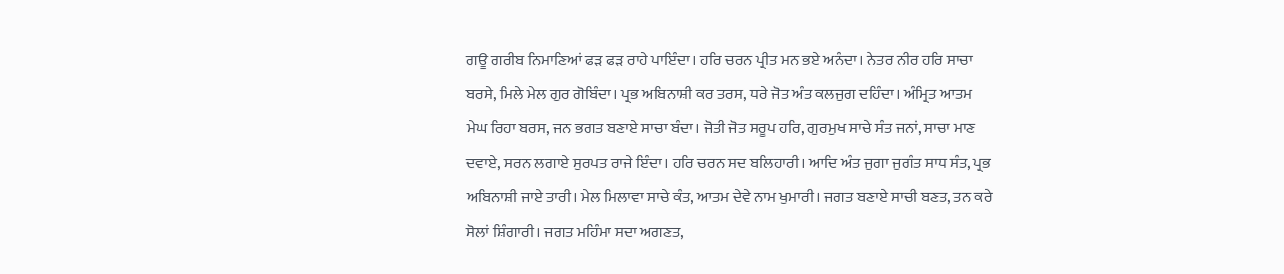ਗਊ ਗਰੀਬ ਨਿਮਾਣਿਆਂ ਫੜ ਫੜ ਰਾਹੇ ਪਾਇੰਦਾ। ਹਰਿ ਚਰਨ ਪ੍ਰੀਤ ਮਨ ਭਏ ਅਨੰਦਾ। ਨੇਤਰ ਨੀਰ ਹਰਿ ਸਾਚਾ ਬਰਸੇ, ਮਿਲੇ ਮੇਲ ਗੁਰ ਗੋਬਿੰਦਾ। ਪ੍ਰਭ ਅਬਿਨਾਸ਼ੀ ਕਰ ਤਰਸ, ਧਰੇ ਜੋਤ ਅੰਤ ਕਲਜੁਗ ਦਹਿੰਦਾ। ਅੰਮ੍ਰਿਤ ਆਤਮ ਮੇਘ ਰਿਹਾ ਬਰਸ, ਜਨ ਭਗਤ ਬਣਾਏ ਸਾਚਾ ਬੰਦਾ। ਜੋਤੀ ਜੋਤ ਸਰੂਪ ਹਰਿ, ਗੁਰਮੁਖ ਸਾਚੇ ਸੰਤ ਜਨਾਂ, ਸਾਚਾ ਮਾਣ ਦਵਾਏ, ਸਰਨ ਲਗਾਏ ਸੁਰਪਤ ਰਾਜੇ ਇੰਦਾ। ਹਰਿ ਚਰਨ ਸਦ ਬਲਿਹਾਰੀ। ਆਦਿ ਅੰਤ ਜੁਗਾ ਜੁਗੰਤ ਸਾਧ ਸੰਤ, ਪ੍ਰਭ ਅਬਿਨਾਸ਼ੀ ਜਾਏ ਤਾਰੀ। ਮੇਲ ਮਿਲਾਵਾ ਸਾਚੇ ਕੰਤ, ਆਤਮ ਦੇਵੇ ਨਾਮ ਖੁਮਾਰੀ। ਜਗਤ ਬਣਾਏ ਸਾਚੀ ਬਣਤ, ਤਨ ਕਰੇ ਸੋਲਾਂ ਸ਼ਿੰਗਾਰੀ। ਜਗਤ ਮਹਿੰਮਾ ਸਦਾ ਅਗਣਤ,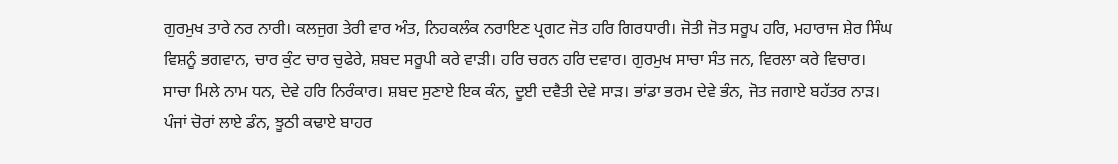ਗੁਰਮੁਖ ਤਾਰੇ ਨਰ ਨਾਰੀ। ਕਲਜੁਗ ਤੇਰੀ ਵਾਰ ਅੰਤ, ਨਿਹਕਲੰਕ ਨਰਾਇਣ ਪ੍ਰਗਟ ਜੋਤ ਹਰਿ ਗਿਰਧਾਰੀ। ਜੋਤੀ ਜੋਤ ਸਰੂਪ ਹਰਿ, ਮਹਾਰਾਜ ਸ਼ੇਰ ਸਿੰਘ ਵਿਸ਼ਨੂੰ ਭਗਵਾਨ, ਚਾਰ ਕੁੰਟ ਚਾਰ ਚੁਫੇਰੇ, ਸ਼ਬਦ ਸਰੂਪੀ ਕਰੇ ਵਾੜੀ। ਹਰਿ ਚਰਨ ਹਰਿ ਦਵਾਰ। ਗੁਰਮੁਖ ਸਾਚਾ ਸੰਤ ਜਨ, ਵਿਰਲਾ ਕਰੇ ਵਿਚਾਰ। ਸਾਚਾ ਮਿਲੇ ਨਾਮ ਧਨ, ਦੇਵੇ ਹਰਿ ਨਿਰੰਕਾਰ। ਸ਼ਬਦ ਸੁਣਾਏ ਇਕ ਕੰਨ, ਦੂਈ ਦਵੈਤੀ ਦੇਵੇ ਸਾੜ। ਭਾਂਡਾ ਭਰਮ ਦੇਵੇ ਭੰਨ, ਜੋਤ ਜਗਾਏ ਬਹੱਤਰ ਨਾੜ। ਪੰਜਾਂ ਚੋਰਾਂ ਲਾਏ ਡੰਨ, ਝੂਠੀ ਕਢਾਏ ਬਾਹਰ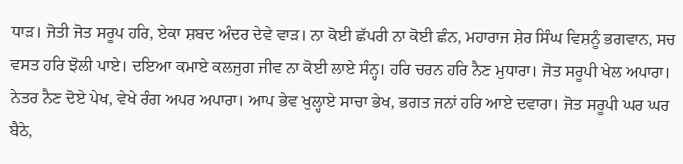ਧਾੜ। ਜੋਤੀ ਜੋਤ ਸਰੂਪ ਹਰਿ, ਏਕਾ ਸ਼ਬਦ ਅੰਦਰ ਦੇਵੇ ਵਾੜ। ਨਾ ਕੋਈ ਛੱਪਰੀ ਨਾ ਕੋਈ ਛੰਨ, ਮਹਾਰਾਜ ਸ਼ੇਰ ਸਿੰਘ ਵਿਸ਼ਨੂੰ ਭਗਵਾਨ, ਸਚ ਵਸਤ ਹਰਿ ਝੋਲੀ ਪਾਏ। ਦਇਆ ਕਮਾਏ ਕਲਜੁਗ ਜੀਵ ਨਾ ਕੋਈ ਲਾਏ ਸੰਨ੍ਹ। ਹਰਿ ਚਰਨ ਹਰਿ ਨੈਣ ਮੁਧਾਰਾ। ਜੋਤ ਸਰੂਪੀ ਖੇਲ ਅਪਾਰਾ। ਨੇਤਰ ਨੈਣ ਦੋਏ ਪੇਖ, ਵੇਖੇ ਰੰਗ ਅਪਰ ਅਪਾਰਾ। ਆਪ ਭੇਵ ਖੁਲ੍ਹਾਏ ਸਾਚਾ ਭੇਖ, ਭਗਤ ਜਨਾਂ ਹਰਿ ਆਏ ਦਵਾਰਾ। ਜੋਤ ਸਰੂਪੀ ਘਰ ਘਰ ਬੈਠੇ,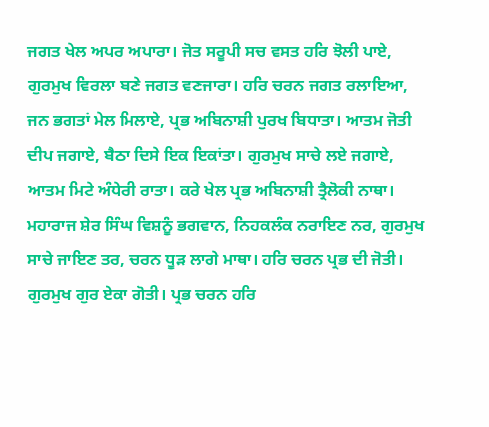ਜਗਤ ਖੇਲ ਅਪਰ ਅਪਾਰਾ। ਜੋਤ ਸਰੂਪੀ ਸਚ ਵਸਤ ਹਰਿ ਝੋਲੀ ਪਾਏ, ਗੁਰਮੁਖ ਵਿਰਲਾ ਬਣੇ ਜਗਤ ਵਣਜਾਰਾ। ਹਰਿ ਚਰਨ ਜਗਤ ਰਲਾਇਆ, ਜਨ ਭਗਤਾਂ ਮੇਲ ਮਿਲਾਏ, ਪ੍ਰਭ ਅਬਿਨਾਸ਼ੀ ਪੁਰਖ ਬਿਧਾਤਾ। ਆਤਮ ਜੋਤੀ ਦੀਪ ਜਗਾਏ, ਬੈਠਾ ਦਿਸੇ ਇਕ ਇਕਾਂਤਾ। ਗੁਰਮੁਖ ਸਾਚੇ ਲਏ ਜਗਾਏ, ਆਤਮ ਮਿਟੇ ਅੰਧੇਰੀ ਰਾਤਾ। ਕਰੇ ਖੇਲ ਪ੍ਰਭ ਅਬਿਨਾਸ਼ੀ ਤ੍ਰੈਲੋਕੀ ਨਾਥਾ। ਮਹਾਰਾਜ ਸ਼ੇਰ ਸਿੰਘ ਵਿਸ਼ਨੂੰ ਭਗਵਾਨ, ਨਿਹਕਲੰਕ ਨਰਾਇਣ ਨਰ, ਗੁਰਮੁਖ ਸਾਚੇ ਜਾਇਣ ਤਰ, ਚਰਨ ਧੂੜ ਲਾਗੇ ਮਾਥਾ। ਹਰਿ ਚਰਨ ਪ੍ਰਭ ਦੀ ਜੋਤੀ। ਗੁਰਮੁਖ ਗੁਰ ਏਕਾ ਗੋਤੀ। ਪ੍ਰਭ ਚਰਨ ਹਰਿ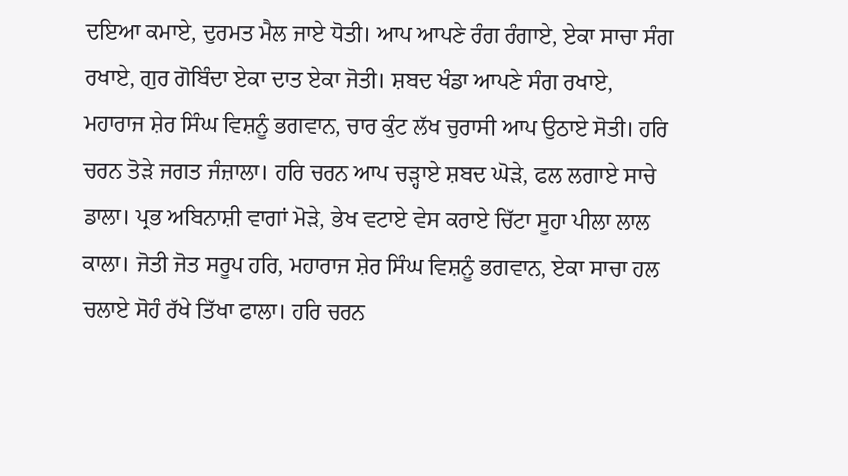ਦਇਆ ਕਮਾਏ, ਦੁਰਮਤ ਮੈਲ ਜਾਏ ਧੋਤੀ। ਆਪ ਆਪਣੇ ਰੰਗ ਰੰਗਾਏ, ਏਕਾ ਸਾਚਾ ਸੰਗ ਰਖਾਏ, ਗੁਰ ਗੋਬਿੰਦਾ ਏਕਾ ਦਾਤ ਏਕਾ ਜੋਤੀ। ਸ਼ਬਦ ਖੰਡਾ ਆਪਣੇ ਸੰਗ ਰਖਾਏ, ਮਹਾਰਾਜ ਸ਼ੇਰ ਸਿੰਘ ਵਿਸ਼ਨੂੰ ਭਗਵਾਨ, ਚਾਰ ਕੁੰਟ ਲੱਖ ਚੁਰਾਸੀ ਆਪ ਉਠਾਏ ਸੋਤੀ। ਹਰਿ ਚਰਨ ਤੋੜੇ ਜਗਤ ਜੰਜ਼ਾਲਾ। ਹਰਿ ਚਰਨ ਆਪ ਚੜ੍ਹਾਏ ਸ਼ਬਦ ਘੋੜੇ, ਫਲ ਲਗਾਏ ਸਾਚੇ ਡਾਲਾ। ਪ੍ਰਭ ਅਬਿਨਾਸ਼ੀ ਵਾਗਾਂ ਮੋੜੇ, ਭੇਖ ਵਟਾਏ ਵੇਸ ਕਰਾਏ ਚਿੱਟਾ ਸੂਹਾ ਪੀਲਾ ਲਾਲ ਕਾਲਾ। ਜੋਤੀ ਜੋਤ ਸਰੂਪ ਹਰਿ, ਮਹਾਰਾਜ ਸ਼ੇਰ ਸਿੰਘ ਵਿਸ਼ਨੂੰ ਭਗਵਾਨ, ਏਕਾ ਸਾਚਾ ਹਲ ਚਲਾਏ ਸੋਹੰ ਰੱਖੇ ਤਿੱਖਾ ਫਾਲਾ। ਹਰਿ ਚਰਨ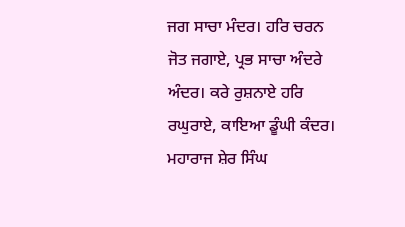ਜਗ ਸਾਚਾ ਮੰਦਰ। ਹਰਿ ਚਰਨ ਜੋਤ ਜਗਾਏ, ਪ੍ਰਭ ਸਾਚਾ ਅੰਦਰੇ ਅੰਦਰ। ਕਰੇ ਰੁਸ਼ਨਾਏ ਹਰਿ ਰਘੁਰਾਏ, ਕਾਇਆ ਡੂੰਘੀ ਕੰਦਰ। ਮਹਾਰਾਜ ਸ਼ੇਰ ਸਿੰਘ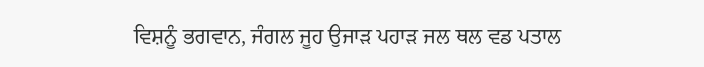ਵਿਸ਼ਨੂੰ ਭਗਵਾਨ, ਜੰਗਲ ਜੂਹ ਉਜਾੜ ਪਹਾੜ ਜਲ ਥਲ ਵਡ ਪਤਾਲ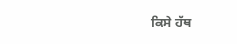ਕਿਸੇ ਹੱਥ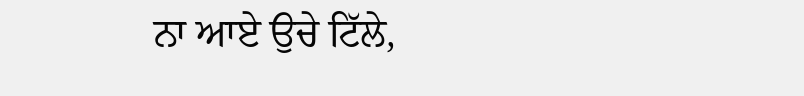ਨਾ ਆਏ ਉਚੇ ਟਿੱਲੇ,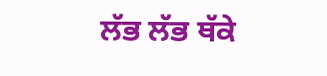ਲੱਭ ਲੱਭ ਥੱਕੇ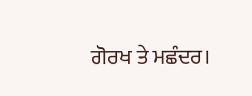ਗੋਰਖ ਤੇ ਮਛੰਦਰ।